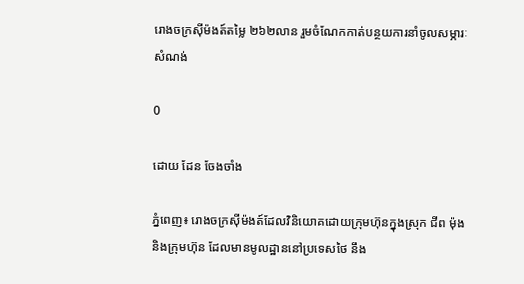រោងចក្រស៊ីម៉ងត៍តម្លៃ ២៦២លាន រួមចំណែកកាត់បន្ថយការនាំចូលសម្ភារៈសំណង់

0

ដោយ ដែន ចែងចាំង

ភ្នំពេញ៖ រោងចក្រស៊ីម៉ងត៍ដែលវិនិយោគដោយក្រុមហ៊ុនក្នុងស្រុក ជីព ម៉ុង និងក្រុមហ៊ុន ដែលមានមូលដ្ឋាននៅប្រទេសថៃ នឹង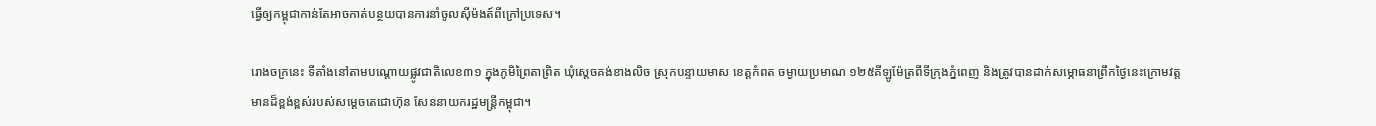ធ្វើឲ្យកម្ពុជាកាន់តែអាចកាត់បន្ថយបានការនាំចូលស៊ីម៉ងត៍ពីក្រៅប្រទេស។

រោងចក្រនេះ ទីតាំងនៅតាមបណ្តោយផ្លូវជាតិលេខ៣១ ក្នុងភូមិព្រៃតាព្រិត ឃុំស្តេចគង់ខាងលិច ស្រុកបន្ទាយមាស ខេត្តកំពត ចម្ងាយប្រមាណ ១២៥គីឡូម៉ែត្រពីទីក្រុងភ្នំពេញ និងត្រូវបានដាក់សម្ភោធនាព្រឹកថ្ងៃនេះក្រោមវត្តមានដ៏ខ្ពង់ខ្ពស់របស់សម្តេចតេជោហ៊ុន សែននាយករដ្ឋមន្រ្តីកម្ពុជា។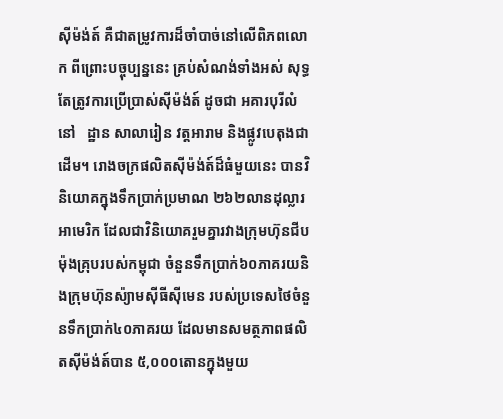ស៊ីម៉ង់ត៍ គឺជាតម្រូវការដ៏ចាំបាច់នៅលើពិភពលោក ពីព្រោះបច្ចុប្បន្ននេះ គ្រប់សំណង់ទាំងអស់ សុទ្ធតែត្រូវការប្រើប្រាស់ស៊ីម៉ង់ត៍ ដូចជា អគារបុរីលំនៅ   ដ្ឋាន សាលារៀន វត្តអារាម និងផ្លូវបេតុងជាដើម។ រោងចក្រផលិតស៊ីម៉ង់ត៍ដ៏ធំមួយនេះ បានវិនិយោគក្នុងទឹកប្រាក់ប្រមាណ ២៦២លានដុល្លារអាមេរិក ដែលជាវិនិយោគរួមគ្នារវាងក្រុមហ៊ុនជីប ម៉ុងគ្រុបរបស់កម្ពុជា ចំនួនទឹកប្រាក់៦០ភាគរយនិងក្រុមហ៊ុនស៉្យាមស៊ីធីស៊ីមេន របស់ប្រទេសថៃចំនួនទឹកប្រាក់៤០ភាគរយ ដែលមានសមត្ថភាពផលិតស៊ីម៉ង់ត៍បាន ៥,០០០តោនក្នុងមួយ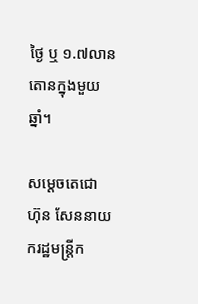ថ្ងៃ ឬ ១.៧លានតោនក្នុងមួយឆ្នាំ។

សម្តេចតេជោ ហ៊ុន សែននាយករដ្ឋមន្រ្តីក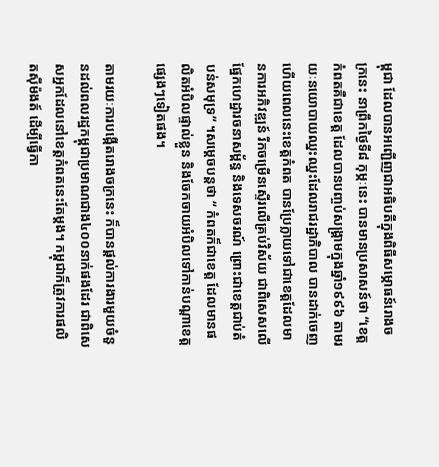ម្ពុជា ដែលបានអញ្ជើញជាអធិបតីក្នុងពិធីសម្ភោធន៍រោងចក្រនេះ នាព្រឹកថ្ងៃទី៨ កុម្ភៈនេះ បានមានប្រសាសន៍ថា “ខេត្តកំពតគឺជាខេត្ត ដែលបានបញ្ចប់សង្គ្រាមក្នុងឆ្នាំ១៩៩៦ តាមរយៈនយោបាយឈ្នះឈ្នះដែលរាជរដ្ឋាភិបាល បានដាក់ចេញហើយពេលនេះខេត្តកំពត បានប្រែក្លាយទៅជាខេត្តដែលមានការអភិវឌ្ឍន៍ រីកចម្រើនស្ទើរលើគ្រប់វិស័យ ជាពិសេសលើផ្នែកហេដ្ឋារចនាសម្ព័ន្ធ និងទេសចរណ៍ ព្រោះជាខេត្តជាប់តំបន់សមុទ្រ” ។សម្តេចបន្តថា “ កំពតក៏ជាខេត្ត ដែលមានផលិតអំបិលផ្ទាល់ខ្លួន និងចែកចាយអំបិលទៅកាន់បណ្តាខេត្តផ្សេងៗទៀតផង។

តាមរយៈការបង្កើតរោងចក្រនេះ ក៏បានផ្តល់ការងារមួយចំនួនដល់ពលរដ្ឋកម្ពុជាប្រមាណជាង៤០០នាក់ផងដែរ ជាពិសេសអ្នកដែលនៅខេត្តកំពតនេះតែម្តង។ កម្ពុជាក៏ត្រូវការផលិតស៊ីម៉ងត៍ ដើម្បីធ្វើកា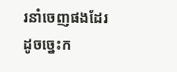រនាំចេញផងដែរ ដូចច្នេះក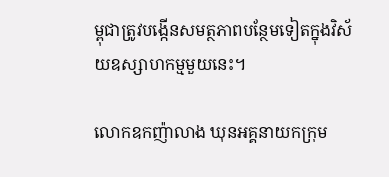ម្ពុជាត្រូវបង្កើនសមត្ថភាពបន្ថែមទៀតក្នុងវិស័យឧស្សាហកម្មមួយនេះ។

លោកឧកញ៉ាលាង ឃុនអគ្គនាយកក្រុម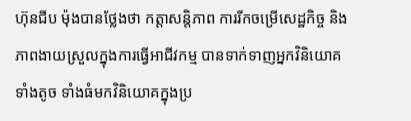ហ៊ុនជីប ម៉ុងបានថ្លែងថា កត្តាសន្តិភាព ការរីកចម្រើសេដ្ឋកិច្ច និងភាពងាយស្រួលក្នុងការធ្វើអាជីវកម្ម បានទាក់ទាញអ្នកវិនិយោគទាំងតូច ទាំងធំមកវិនិយោគក្នុងប្រ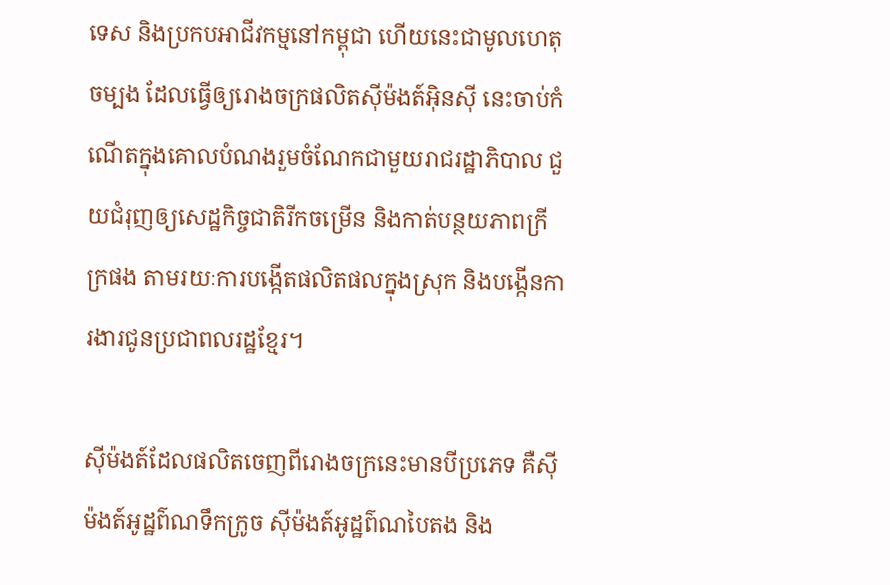ទេស និងប្រកបអាជីវកម្មនៅកម្ពុជា ហើយនេះជាមូលហេតុចម្បង ដែលធ្វើឲ្យរោងចក្រផលិតស៊ីម៉ងត៍អ៊ិនស៊ី នេះចាប់កំណើតក្នុងគោលបំណងរួមចំណែកជាមួយរាជរដ្ឋាភិបាល ជួយជំរុញឲ្យសេដ្ឋកិច្ចជាតិរីកចម្រើន និងកាត់បន្ថយភាពក្រីក្រផង តាមរយៈការបង្កើតផលិតផលក្នុងស្រុក និងបង្កើនការងារជូនប្រជាពលរដ្ឋខ្មែរ។

ស៊ីម៉ងត៍ដែលផលិតចេញពីរោងចក្រនេះមានបីប្រភេទ គឺស៊ីម៉ងត៍អូដ្ឋព៌ណទឹកក្រូច ស៊ីម៉ងត៍អូដ្ឋព៌ណបៃតង និង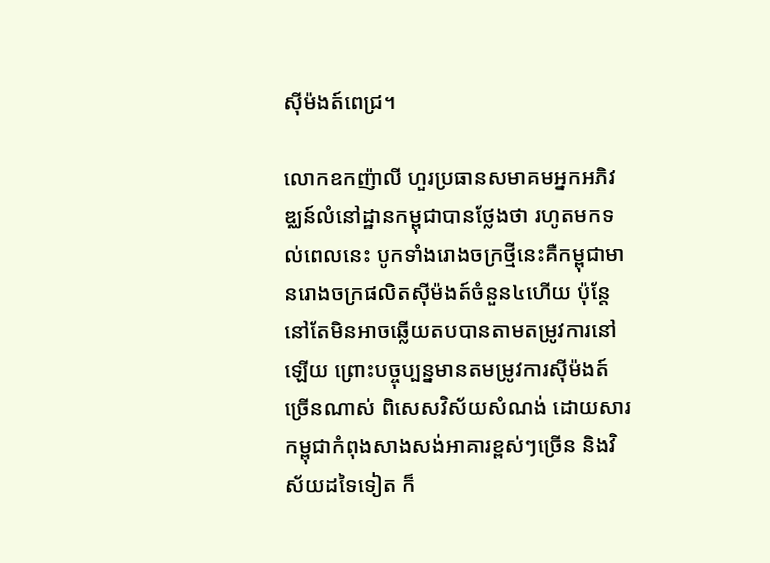ស៊ីម៉ងត៍ពេជ្រ។

លោកឧកញ៉ាលី ហួរប្រធានសមាគមអ្នកអភិវឌ្ឈន៍លំនៅដ្ឋានកម្ពុជាបានថ្លែងថា រហូតមកទល់ពេលនេះ បូកទាំងរោងចក្រថ្មីនេះគឺកម្ពុជាមានរោងចក្រផលិតស៊ីម៉ងត៍ចំនួន៤ហើយ ប៉ុន្តែនៅតែមិនអាចឆ្លើយតបបានតាមតម្រូវការនៅឡើយ ព្រោះបច្ចុប្បន្នមានតមម្រូវការស៊ីម៉ងត៍ច្រើនណាស់ ពិសេសវិស័យសំណង់ ដោយសារកម្ពុជាកំពុងសាងសង់អាគារខ្ពស់ៗច្រើន និងវិស័យដទៃទៀត ក៏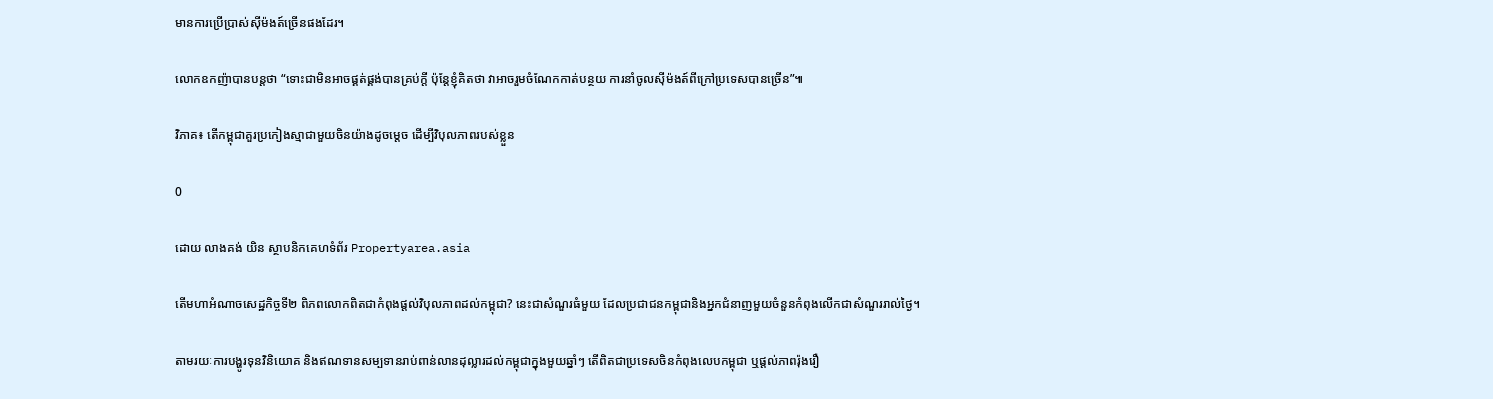មានការប្រើប្រាស់ស៊ីម៉ងត៍ច្រើនផងដែរ។

លោកឧកញ៉ាបានបន្តថា “ទោះជាមិនអាចផ្គត់ផ្គង់បានគ្រប់ក្តី ប៉ុន្តែខ្ញុំគិតថា វាអាចរួមចំណែកកាត់បន្ថយ ការនាំចូលស៊ីម៉ងត៍ពីក្រៅប្រទេសបានច្រើន”៕

វិភាគ៖ តើកម្ពុជាគួរប្រកៀងស្មាជាមួយចិនយ៉ាងដូចម្តេច ដើម្បីវិបុលភាពរបស់ខ្លួន

0

ដោយ លាងគង់ យិន ស្ថាបនិកគេហទំព័រ Propertyarea.asia

តើមហាអំណាចសេដ្ឋកិច្ចទី២ ពិភពលោកពិតជាកំពុងផ្តល់វិបុលភាពដល់កម្ពុជា? នេះជាសំណួរធំមួយ ដែលប្រជាជនកម្ពុជានិងអ្នកជំនាញមួយចំនួនកំពុងលើកជាសំណួររាល់ថ្ងៃ។

តាមរយៈការបង្ហូរទុនវិនិយោគ និងឥណទានសម្បទានរាប់ពាន់លានដុល្លារដល់កម្ពុជាក្នុងមួយឆ្នាំៗ តើពិតជាប្រទេសចិនកំពុងលេបកម្ពុជា ឬផ្តល់ភាពរ៉ុងរឿ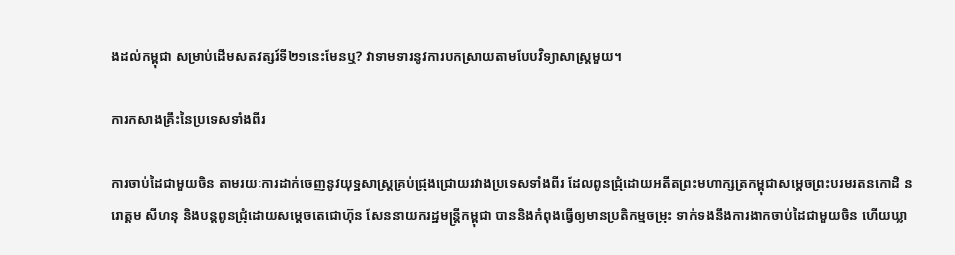ងដល់កម្ពុជា សម្រាប់ដើមសតវត្សរ៍ទី២១នេះមែនឬ? វាទាមទារនូវការបកស្រាយតាមបែបវិទ្យាសាស្រ្តមួយ។

ការកសាងគ្រឹះនៃប្រទេសទាំងពីរ

ការចាប់ដៃជាមួយចិន តាមរយៈការដាក់ចេញនូវយុទ្ឋសាស្រ្តគ្រប់ជ្រុងជ្រោយរវាងប្រទេសទាំងពីរ ដែលពូនជ្រុំដោយអតីតព្រះមហាក្សត្រកម្ពុជាសម្តេចព្រះបរមរតនកោដិ នរោត្តម សីហនុ និងបន្តពូនជ្រុំដោយសម្តេចតេជោហ៊ុន សែននាយករដ្ឋមន្រ្តីកម្ពុជា បាននិងកំពុងធ្វើឲ្យមានប្រតិកម្មចម្រុះ ទាក់ទងនឹងការងាកចាប់ដៃជាមួយចិន ហើយឃ្លា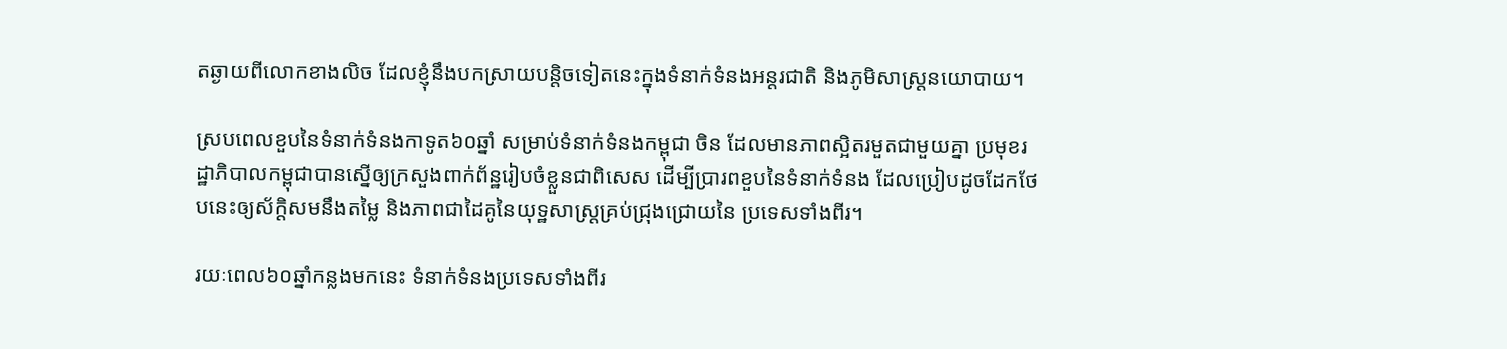តឆ្ងាយពីលោកខាងលិច ដែលខ្ញុំនឹងបកស្រាយបន្តិចទៀតនេះក្នុងទំនាក់ទំនងអន្តរជាតិ និងភូមិសាស្រ្តនយោបាយ។

ស្របពេលខួបនៃទំនាក់ទំនងកាទូត៦០ឆ្នាំ សម្រាប់ទំនាក់ទំនងកម្ពុជា ចិន ដែលមានភាពស្អិតរមួតជាមួយគ្នា ប្រមុខរដ្ឋាភិបាលកម្ពុជាបានស្នើឲ្យក្រសួងពាក់ព័ន្ឋរៀបចំខ្លួនជាពិសេស ដើម្បីប្រារពខួបនៃទំនាក់ទំនង ដែលប្រៀបដូចដែកថែបនេះឲ្យស័ក្តិសមនឹងតម្លៃ និងភាពជាដៃគូនៃយុទ្ឋសាស្រ្តគ្រប់ជ្រុងជ្រោយនៃ ប្រទេសទាំងពីរ។

រយៈពេល៦០ឆ្នាំកន្លងមកនេះ ទំនាក់ទំនងប្រទេសទាំងពីរ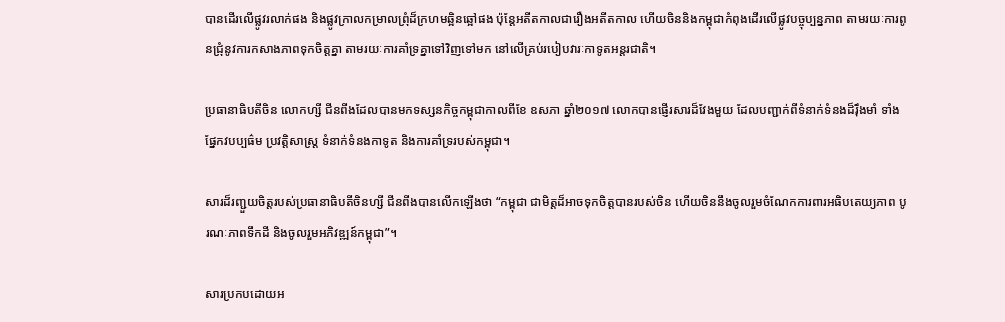បានដើរលើផ្លូវរលាក់ផង និងផ្លូវក្រាលកម្រាលព្រុំដ៏ក្រហមឆ្អិនឆ្អៅផង ប៉ុន្តែអតីតកាលជារឿងអតីតកាល ហើយចិននិងកម្ពុជាកំពុងដើរលើផ្លូវបច្ចុប្បន្នភាព តាមរយៈការពូនជ្រុំនូវការកសាងភាពទុកចិត្តគ្នា តាមរយៈការគាំទ្រគ្នាទៅវិញទៅមក នៅលើគ្រប់របៀបវារៈកាទូតអន្តរជាតិ។

ប្រធានាធិបតីចិន លោកហ្សី ជីនពីងដែលបានមកទស្សនកិច្ចកម្ពុជាកាលពីខែ ឧសភា ឆ្នាំ២០១៧ លោកបានផ្ញើរសារដ៏វែងមួយ ដែលបញ្ជាក់ពីទំនាក់ទំនងដ៏រ៉ឹងមាំ ទាំងផ្នែកវបប្បធ៌ម ប្រវត្តិសាស្រ្ត ទំនាក់ទំនងកាទូត និងការគាំទ្ររបស់កម្ពុជា។

សារដ៏រញ្ជួយចិត្តរបស់ប្រធានាធិបតីចិនហ្សី ជីនពីងបានលើកឡើងថា “កម្ពុជា ជាមិត្តដ៏អាចទុកចិត្តបានរបស់ចិន ហើយចិននឹងចូលរួមចំណែកការពារអធិបតេយ្យភាព បូរណៈភាពទឹកដី និងចូលរួមអភិវឌ្ឍន៍កម្ពុជា”។

សារប្រកបដោយអ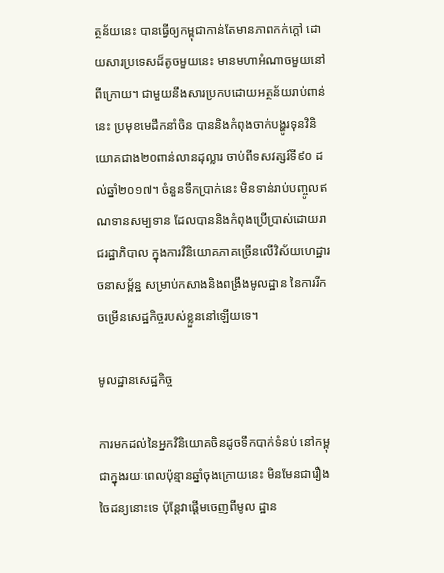ត្ថន័យនេះ បានធ្វើឲ្យកម្ពុជាកាន់តែមានភាពកក់ក្តៅ ដោយសារប្រទេសដ៏តូចមួយនេះ មានមហាអំណាចមួយនៅពីក្រោយ។ ជាមួយនឹងសារប្រកបដោយអត្ថន័យរាប់ពាន់នេះ ប្រមុខមេដឹកនាំចិន បាននិងកំពុងចាក់បង្ហូរទុនវិនិយោគជាង២០ពាន់លានដុល្លារ ចាប់ពីទសវត្សរ៍ទី៩០ ដល់ឆ្នាំ២០១៧។ ចំនួនទឹកប្រាក់នេះ មិនទាន់រាប់បញ្ចូលឥណទានសម្បទាន ដែលបាននិងកំពុងប្រើប្រាស់ដោយរាជរដ្ឋាភិបាល ក្នុងការវិនិយោគភាគច្រើនលើវិស័យហេដ្ឋារចនាសម្ព័ន្ឋ សម្រាប់កសាងនិងពង្រឹងមូលដ្ឋាន នៃការរីកចម្រើនសេដ្ឋកិច្ចរបស់ខ្លួននៅឡើយទេ។

មូលដ្ឋានសេដ្ឋកិច្ច

ការមកដល់នៃអ្នកវិនិយោគចិនដូចទឹកបាក់ទំនប់ នៅកម្ពុជាក្នុងរយៈពេលប៉ុន្មានឆ្នាំចុងក្រោយនេះ មិនមែនជារឿងចៃដន្យនោះទេ ប៉ុន្តែវាផ្តើមចេញពីមូល ដ្ឋាន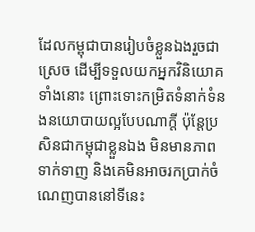ដែលកម្ពុជាបានរៀបចំខ្លួនឯងរួចជាស្រេច ដើម្បីទទួលយកអ្នកវិនិយោគទាំងនោះ ព្រោះទោះកម្រិតទំនាក់ទំនងនយោបាយល្អបែបណាក្តី ប៉ុន្តែប្រសិនជាកម្ពុជាខ្លួនឯង មិនមានភាពទាក់ទាញ និងគេមិនអាចរកប្រាក់ចំណេញបាននៅទីនេះ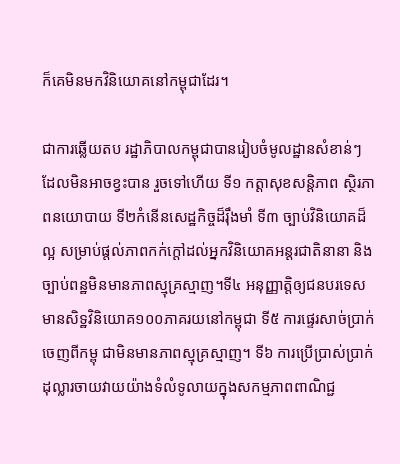ក៏គេមិនមកវិនិយោគនៅកម្ពុជាដែរ។

ជាការឆ្លើយតប រដ្ឋាភិបាលកម្ពុជាបានរៀបចំមូលដ្ឋានសំខាន់ៗ ដែលមិនអាចខ្វះបាន រួចទៅហើយ ទី១ កត្តាសុខសន្តិភាព ស្ថិរភាពនយោបាយ ទី២កំនើនសេដ្ឋកិច្ចដ៏រ៉ឹងមាំ ទី៣ ច្បាប់វិនិយោគដ៏ល្អ សម្រាប់ផ្តល់ភាពកក់ក្តៅដល់អ្នកវិនិយោគអន្តរជាតិនានា និងច្បាប់ពន្ឋមិនមានភាពស្មុគ្រស្មាញ។ទី៤ អនុញ្ញាត្តិឲ្យជនបរទេសមានសិទ្ឋវិនិយោគ១០០ភាគរយនៅកម្ពុជា ទី៥ ការផ្ទេរសាច់ប្រាក់ចេញពីកម្ពុ ជាមិនមានភាពស្មុគ្រស្មាញ។ ទី៦ ការប្រើប្រាស់ប្រាក់ដុល្លារចាយវាយយ៉ាងទំលំទូលាយក្នុងសកម្មភាពពាណិជ្ជ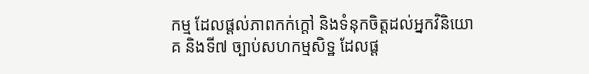កម្ម ដែលផ្តល់ភាពកក់ក្តៅ និងទំនុកចិត្តដល់អ្នកវិនិយោគ និងទី៧ ច្បាប់សហកម្មសិទ្ឋ ដែលផ្ត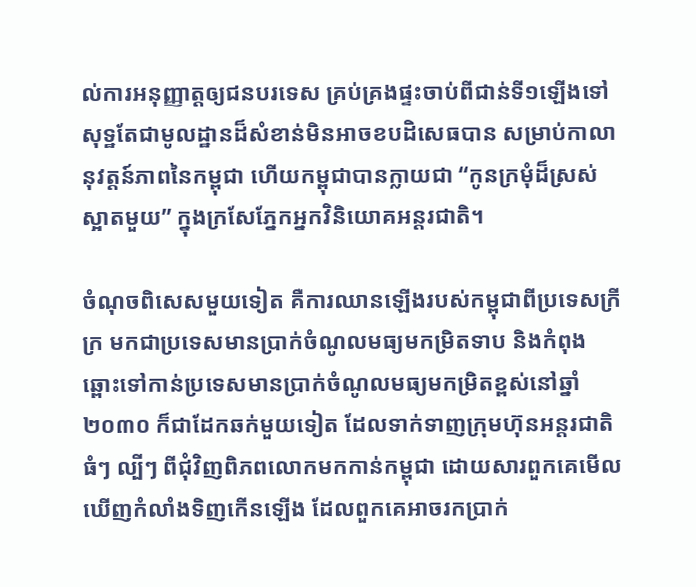ល់ការអនុញ្ញាត្តឲ្យជនបរទេស គ្រប់គ្រងផ្ទះចាប់ពីជាន់ទី១ឡើងទៅ សុទ្ឋតែជាមូលដ្ឋានដ៏សំខាន់មិនអាចខបដិសេធបាន សម្រាប់កាលានុវត្តន៍ភាពនៃកម្ពុជា ហើយកម្ពុជាបានក្លាយជា “កូនក្រមុំដ៏ស្រស់ស្អាតមួយ” ក្នុងក្រសែភ្នែកអ្នកវិនិយោគអន្តរជាតិ។

ចំណុចពិសេសមួយទៀត គឺការឈានឡើងរបស់កម្ពុជាពីប្រទេសក្រីក្រ មកជាប្រទេសមានប្រាក់ចំណូលមធ្យមកម្រិតទាប និងកំពុងឆ្ពោះទៅកាន់ប្រទេសមានប្រាក់ចំណូលមធ្យមកម្រិតខ្ពស់នៅឆ្នាំ២០៣០ ក៏ជាដែកឆក់មួយទៀត ដែលទាក់ទាញក្រុមហ៊ុនអន្តរជាតិធំៗ ល្បីៗ ពីជុំវិញពិភពលោកមកកាន់កម្ពុជា ដោយសារពួកគេមើលឃើញកំលាំងទិញកើនឡើង ដែលពួកគេអាចរកប្រាក់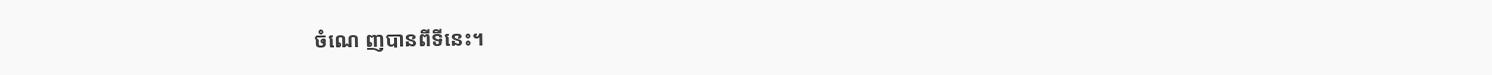ចំណេ ញបានពីទីនេះ។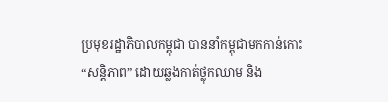ប្រមុខរដ្ឋាភិបាលកម្ពុជា បាននាំកម្ពុជាមកកាន់កោះ “សន្តិភាព” ដោយឆ្លងកាត់ថ្លុកឈាម និង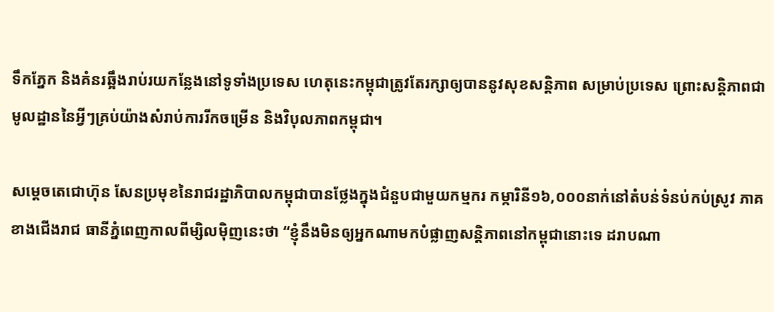ទឹកភ្នែក និងគំនរឆ្អឹងរាប់រយកន្លែងនៅទូទាំងប្រទេស ហេតុនេះកម្ពុជាត្រូវតែរក្សាឲ្យបាននូវសុខសន្តិភាព សម្រាប់ប្រទេស ព្រោះសន្តិភាពជាមូលដ្ឋាននៃអ្វីៗគ្រប់យ៉ាងសំរាប់ការរីកចម្រើន និងវិបុលភាពកម្ពុជា។

សម្តេចតេជោហ៊ុន សែនប្រមុខនៃរាជរដ្ឋាភិបាលកម្ពុជាបានថ្លែងក្នុងជំនួបជាមួយកម្មករ កម្ការិនី១៦,០០០នាក់នៅតំបន់ទំនប់កប់ស្រូវ ភាគខាងជើងរាជ ធានីភ្នំពេញកាលពីម្សិលម៉ិញនេះថា “ខ្ញុំនឹងមិនឲ្យអ្នកណាមកបំផ្លាញសន្តិភាពនៅកម្ពុជានោះទេ ដរាបណា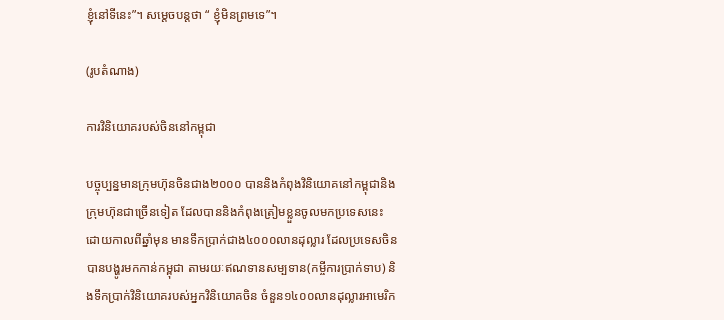ខ្ញុំនៅទីនេះ”។ សម្តេចបន្តថា “ ខ្ញុំមិនព្រមទេ”។

(រូបតំណាង)

ការវិនិយោគរបស់ចិននៅកម្ពុជា

បច្ចុប្បន្នមានក្រុមហ៊ុនចិនជាង២០០០ បាននិងកំពុងវិនិយោគនៅកម្ពុជានិងក្រុមហ៊ុនជាច្រើនទៀត ដែលបាននិងកំពុងត្រៀមខ្លួនចូលមកប្រទេសនេះ ដោយកាលពីឆ្នាំមុន មានទឹកប្រាក់ជាង៤០០០លានដុល្លារ ដែលប្រទេសចិនបានបង្ហូរមកកាន់កម្ពុជា តាមរយៈឥណទានសម្បទាន(កម្ចីការប្រាក់ទាប) និងទឹកប្រាក់វិនិយោគរបស់អ្នកវិនិយោគចិន ចំនួន១៤០០លានដុល្លារអាមេរិក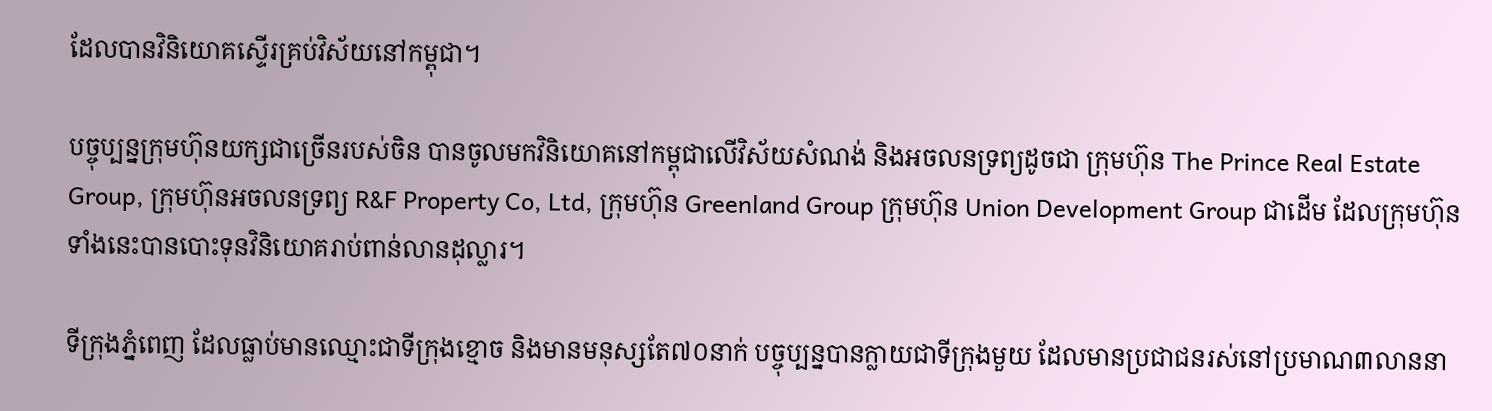ដែលបានវិនិយោគស្ទើរគ្រប់វិស័យនៅកម្ពុជា។

បច្ចុប្បន្នក្រុមហ៊ុនយក្សជាច្រើនរបស់ចិន បានចូលមកវិនិយោគនៅកម្ពុជាលើវិស័យសំណង់ និងអចលនទ្រព្យដូចជា ក្រុមហ៊ុន The Prince Real Estate Group, ក្រុមហ៊ុនអចលនទ្រព្យ R&F Property Co, Ltd, ក្រុមហ៊ុន Greenland Group ក្រុមហ៊ុន Union Development Group ជាដើម ដែលក្រុមហ៊ុនទាំងនេះបានបោះទុនវិនិយោគរាប់ពាន់លានដុល្លារ។

ទីក្រុងភ្នំពេញ ដែលធ្លាប់មានឈ្មោះជាទីក្រុងខ្មោច និងមានមនុស្សតែ៧០នាក់ បច្ចុប្បន្នបានក្លាយជាទីក្រុងមួយ ដែលមានប្រជាជនរស់នៅប្រមាណ៣លាននា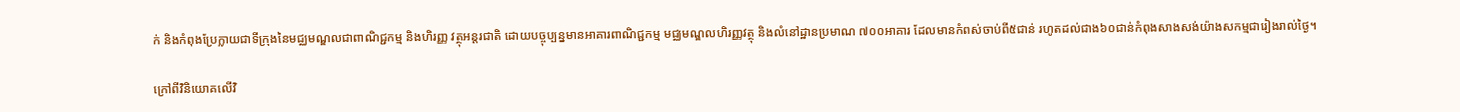ក់ និងកំពុងប្រែក្លាយជាទីក្រុងនៃមជ្ឈមណ្ឌលជាពាណិជ្ជកម្ម និងហិរញ្ញ វត្ថុអន្តរជាតិ ដោយបច្ចុប្បន្នមានអាគារពាណិជ្ជកម្ម មជ្ឈមណ្ឌលហិរញ្ញវត្ថុ និងលំនៅដ្ឋានប្រមាណ ៧០០អាគារ ដែលមានកំពស់ចាប់ពី៥ជាន់ រហូតដល់ជាង៦០ជាន់កំពុងសាងសង់យ៉ាងសកម្មជារៀងរាល់ថ្ងៃ។

ក្រៅពីវិនិយោគលើវិ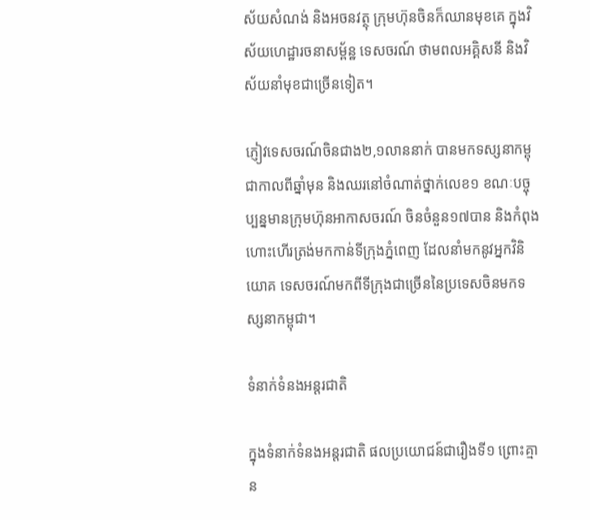ស័យសំណង់ និងអចនវត្ថុ ក្រុមហ៊ុនចិនក៏ឈានមុខគេ ក្នុងវិស័យហេដ្ឋារចនាសម្ព័ន្ឋ ទេសចរណ៍ ថាមពលអគ្គិសនី និងវិស័យនាំមុខជាច្រើនទៀត។

ភ្ញៀវទេសចរណ៍ចិនជាង២,១លាននាក់ បានមកទស្សនាកម្ពុជាកាលពីឆ្នាំមុន និងឈរនៅចំណាត់ថ្នាក់លេខ១ ខណៈបច្ចុប្បន្នមានក្រុមហ៊ុនអាកាសចរណ៍ ចិនចំនួន១៧បាន និងកំពុងហោះហើរត្រង់មកកាន់ទីក្រុងភ្នំពេញ ដែលនាំមកនូវអ្នកវិនិយោគ ទេសចរណ៍មកពីទីក្រុងជាច្រើននៃប្រទេសចិនមកទស្សនាកម្ពុជា។

ទំនាក់ទំនងអន្តរជាតិ

ក្នុងទំនាក់ទំនងអន្តរជាតិ ផលប្រយោជន៍ជារឿងទី១ ព្រោះគ្មាន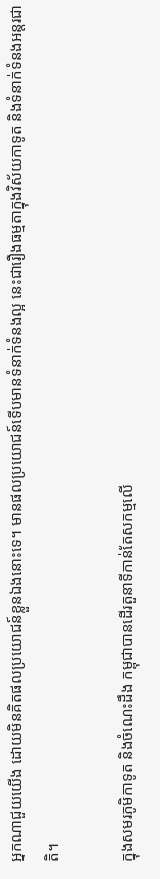អ្នកណាជួយយើង ដោយមិនគិតផលប្រយោជន៍ខ្លួនឯងនោះទេ។ មានផលប្រយោជន៍ទើបមានទំនាក់ទំនងល្អ នេះជារឿងធម្មតាក្នុងវិស័យកាទូត និងទំនាក់ទំនងអន្តរជាតិ។

ក្នុងសមរភូមិកាទូត និងចំណេះដឹង កម្ពុជាបានដើរតួនាទីកាន់តែសកម្មលើ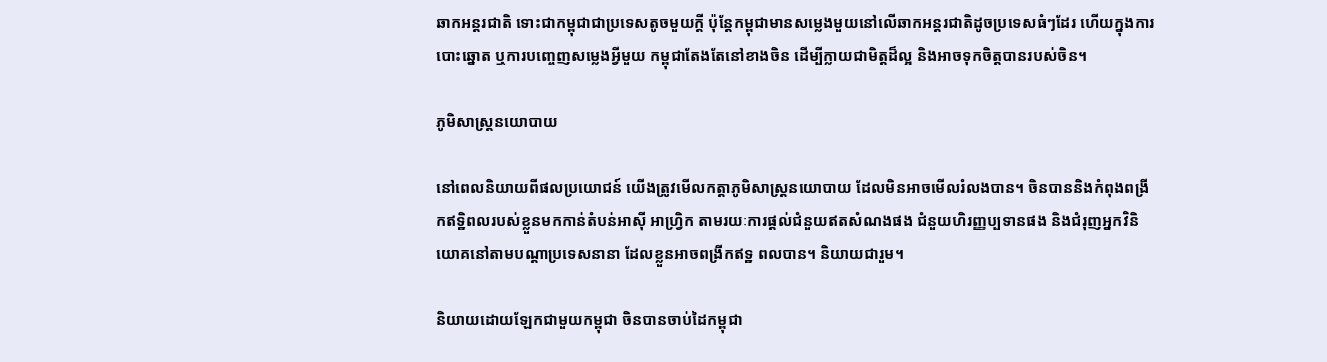ឆាកអន្តរជាតិ ទោះជាកម្ពុជាជាប្រទេសតូចមួយក្តី ប៉ុន្តែកម្ពុជាមានសម្លេងមួយនៅលើឆាកអន្តរជាតិដូចប្រទេសធំៗដែរ ហើយក្នុងការបោះឆ្នោត ឬការបញ្ចេញសម្លេងអ្វីមួយ កម្ពុជាតែងតែនៅខាងចិន ដើម្បីក្លាយជាមិត្តដ៏ល្អ និងអាចទុកចិត្តបានរបស់ចិន។

ភូមិសាស្រ្តនយោបាយ

នៅពេលនិយាយពីផលប្រយោជន៍ យើងត្រូវមើលកត្តាភូមិសាស្រ្តនយោបាយ ដែលមិនអាចមើលរំលងបាន។ ចិនបាននិងកំពុងពង្រីកឥទ្ឋិពលរបស់ខ្លួនមកកាន់តំបន់អាស៊ី អាហ្រ្វិក តាមរយៈការផ្តល់ជំនួយឥតសំណងផង ជំនួយហិរញ្ញប្បទានផង និងជំរុញអ្នកវិនិយោគនៅតាមបណ្តាប្រទេសនានា ដែលខ្លួនអាចពង្រីកឥទ្ឋ ពលបាន។ និយាយជារួម។

និយាយដោយឡែកជាមួយកម្ពុជា ចិនបានចាប់ដៃកម្ពុជា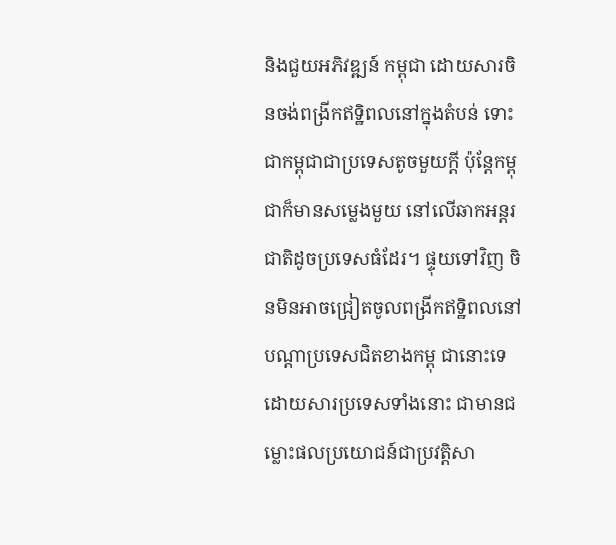និងជួយអភិវឌ្ឍន៍ កម្ពុជា ដោយសារចិនចង់ពង្រីកឥទ្ឋិពលនៅក្នុងតំបន់ ទោះជាកម្ពុជាជាប្រទេសតូចមួយក្តី ប៉ុន្តែកម្ពុជាក៏មានសម្លេងមួយ នៅលើឆាកអន្តរជាតិដូចប្រទេសធំដែរ។ ផ្ទុយទៅវិញ ចិនមិនអាចជ្រៀតចូលពង្រីកឥទ្ឋិពលនៅបណ្តាប្រទេសជិតខាងកម្ពុ ជានោះទេ ដោយសារប្រទេសទាំងនោះ ជាមានជម្លោះផលប្រយោជន៍ជាប្រវត្តិសា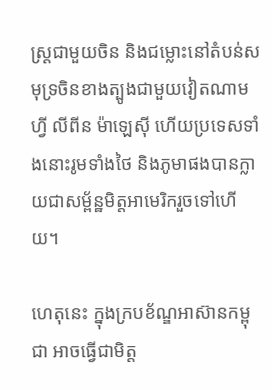ស្រ្តជាមួយចិន និងជម្លោះនៅតំបន់សមុទ្រចិនខាងត្បូងជាមួយវៀតណាម ហ្វី លីពីន ម៉ាឡេស៊ី ហើយប្រទេសទាំងនោះរូមទាំងថៃ និងភូមាផងបានក្លាយជាសម្ព័ន្ឋមិត្តអាមេរិករួចទៅហើយ។

ហេតុនេះ ក្នុងក្របខ័ណ្ឌអាស៊ានកម្ពុជា អាចធ្វើជាមិត្ត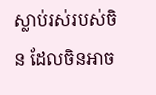ស្លាប់រស់របស់ចិន ដែលចិនអាច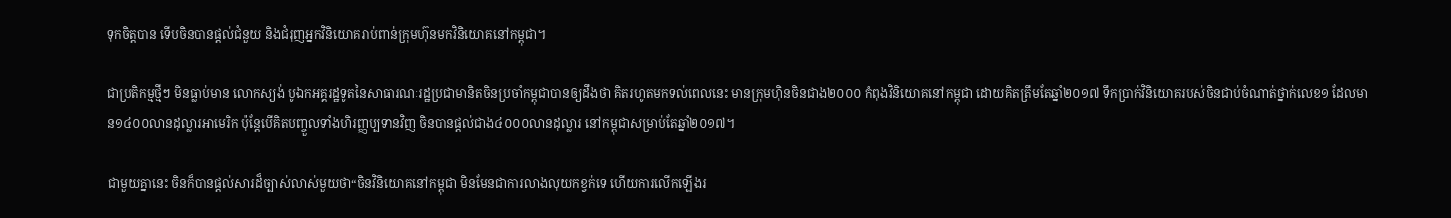ទុកចិត្តបាន ទើបចិនបានផ្តល់ជំនួយ និងជំរុញអ្នកវិនិយោគរាប់ពាន់ក្រុមហ៊ុនមកវិនិយោគនៅកម្ពុជា។

ជាប្រតិកម្មថ្មីៗ មិនធ្លាប់មាន លោកស្យង់ បូឯកអគ្គរដ្ឋទូតនៃសាធារណៈរដ្ឋប្រជាមានិតចិនប្រចាំកម្ពុជាបានឲ្យដឹងថា គិតរហូតមកទល់ពេលនេះ មានក្រុមហ៊ិនចិនជាង២០០០ កំពុងវិនិយោគនៅកម្ពុជា ដោយគិតត្រឹមតែឆ្នាំ២០១៧ ទឹកប្រាក់វិនិយោគរបស់ចិនជាប់ចំណាត់ថ្នាក់លេខ១ ដែលមាន១៤០០លានដុល្លារអាមេរិក ប៉ុន្តែបើគិតបញ្ចួលទាំងហិរញ្ញប្បទានវិញ ចិនបានផ្តល់ជាង៤០០០លានដុល្លារ នៅកម្ពុជាសម្រាប់តែឆ្នាំ២០១៧។

ជាមួយគ្នានេះ ចិនក៏បានផ្តល់សារដ៏ច្បាស់លាស់មួយថា“ចិនវិនិយោគនៅកម្ពុជា មិនមែនជាការលាងលុយកខ្វក់ទេ ហើយការលើកឡើងរ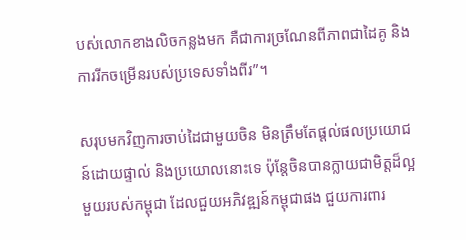បស់លោកខាងលិចកន្លងមក គឺជាការច្រណែនពីភាពជាដៃគូ និងការរីកចម្រើនរបស់ប្រទេសទាំងពីរ”។

សរុបមកវិញការចាប់ដៃជាមួយចិន មិនត្រឹមតែផ្តល់ផលប្រយោជន៍ដោយផ្ទាល់ និងប្រយោលនោះទេ ប៉ុន្តែចិនបានក្លាយជាមិត្តដ៏ល្អមួយរបស់កម្ពុជា ដែលជួយអភិវឌ្ឍន៍កម្ពុជាផង ជួយការពារ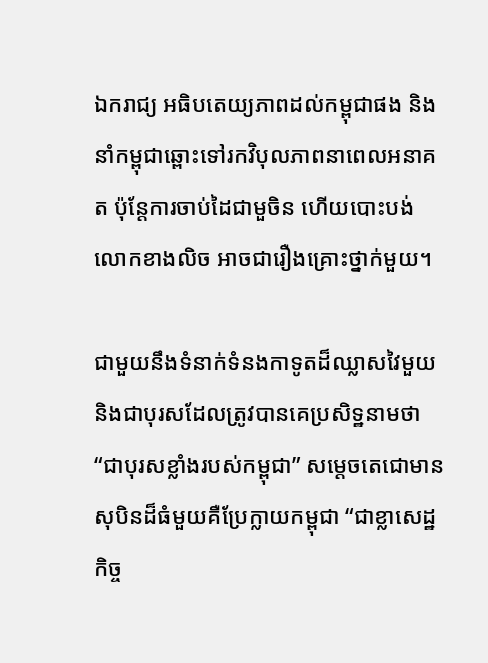ឯករាជ្យ អធិបតេយ្យភាពដល់កម្ពុជាផង និងនាំកម្ពុជាឆ្ពោះទៅរកវិបុលភាពនាពេលអនាគត ប៉ុន្តែការចាប់ដៃជាមួចិន ហើយបោះបង់លោកខាងលិច អាចជារឿងគ្រោះថ្នាក់មួយ។

ជាមួយនឹងទំនាក់ទំនងកាទូតដ៏ឈ្លាសវៃមួយ និងជាបុរសដែលត្រូវបានគេប្រសិទ្ឋនាមថា “ជាបុរសខ្លាំងរបស់កម្ពុជា” សម្តេចតេជោមានសុបិនដ៏ធំមួយគឺប្រែក្លាយកម្ពុជា “ជាខ្លាសេដ្ឋកិច្ច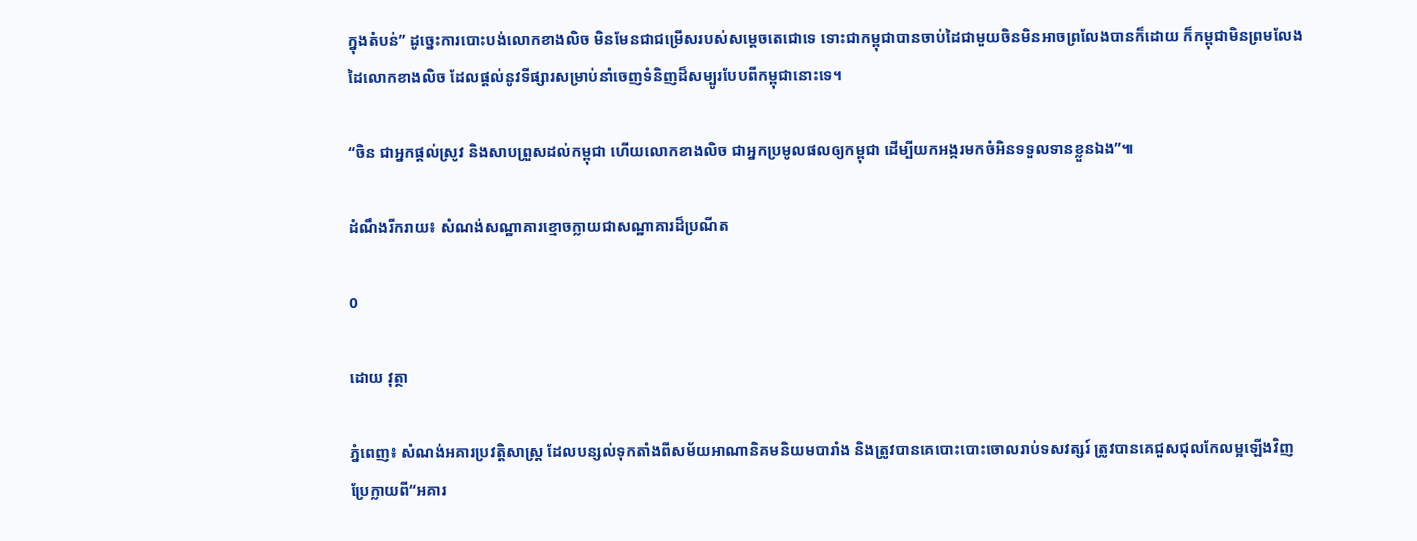ក្នុងតំបន់” ដូច្នេះការបោះបង់លោកខាងលិច មិនមែនជាជម្រើសរបស់សម្តេចតេជោទេ ទោះជាកម្ពុជាបានចាប់ដៃជាមួយចិនមិនអាចព្រលែងបានក៏ដោយ ក៏កម្ពុជាមិនព្រមលែងដៃលោកខាងលិច ដែលផ្តល់នូវទីផ្សារសម្រាប់នាំចេញទំនិញដ៏សម្បូរបែបពីកម្ពុជានោះទេ។

“ចិន ជាអ្នកផ្តល់ស្រូវ និងសាបព្រួសដល់កម្ពុជា ហើយលោកខាងលិច ជាអ្នកប្រមូលផលឲ្យកម្ពុជា ដើម្បីយកអង្ករមកចំអិនទទួលទានខ្លួនឯង”៕

ដំណឹងរីករាយ៖ សំណង់សណ្ឋាគារខ្មោចក្លាយជាសណ្ឋាគារដ៏ប្រណីត

0

ដោយ វុត្ថា

ភ្នំពេញ៖ សំណង់អគារប្រវត្តិសាស្ត្រ ដែលបន្សល់ទុកតាំងពីសម័យអាណានិគមនិយមបារាំង និងត្រូវបានគេបោះបោះចោលរាប់ទសវត្សរ៍ ត្រូវបានគេជួសជុលកែលម្អឡើងវិញ ប្រែក្លាយពី“អគារ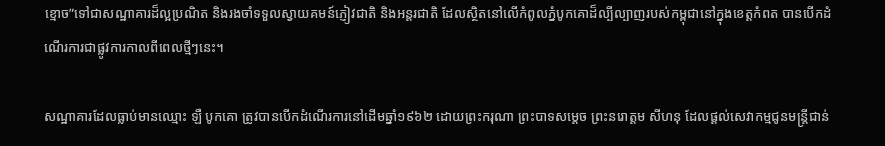ខ្មោច”ទៅជាសណ្ឋាគារដ៏ល្អប្រណិត និងរងចាំទទួលស្វាយគមន៍ភ្ញៀវជាតិ និងអន្តរជាតិ ដែលស្ថិតនៅលើកំពូលភ្នំបូកគោដ៏ល្បីល្បាញរបស់កម្ពុជានៅក្នុងខេត្តកំពត បានបើកដំណើរការជាផ្លូវការកាលពីពេលថ្មីៗនេះ។

សណ្ឋាគារដែលធ្លាប់មានឈ្មោះ ឡឺ បូកគោ ត្រូវបានបើកដំណើរការនៅដើមឆ្នាំ១៩៦២ ដោយព្រះករុណា ព្រះបាទសម្តេច ព្រះនរោត្តម សីហនុ ដែលផ្តល់សេវាកម្មជូនមន្ត្រីជាន់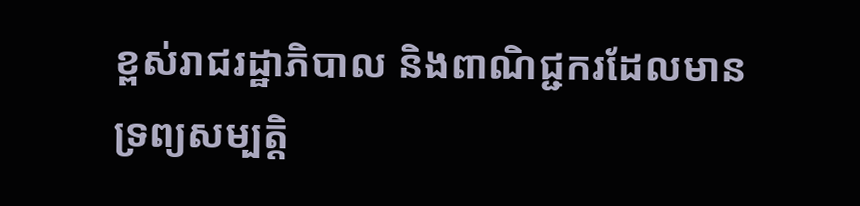ខ្ពស់រាជរដ្ឋាភិបាល និងពាណិជ្ជករដែលមានទ្រព្យសម្បត្តិ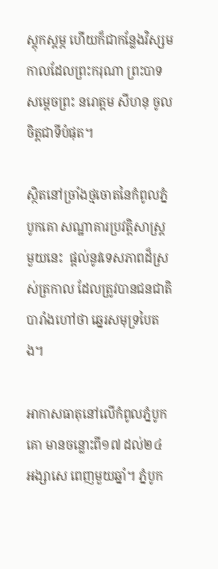ស្ដុកស្ដម្ភ ហើយក៏ជាកន្លែងវិស្សមកាលដែលព្រះករុណា ព្រះបាទសម្តេចព្រះ នរោត្តម សីហនុ ចូលចិត្តជាទីបំផុត។

ស្ថិតនៅច្រាំងថ្មចោតនៃកំពូលភ្នំបូកគោ សណ្ឋាគារប្រវត្តិសាស្ត្រមួយនេះ  ផ្តល់នូវទេសភាពដ៏ស្រស់ត្រកាល ដែលត្រូវបានជនជាតិបារាំងហៅថា ឆ្នេរសមុទ្របៃតង។

អាកាសធាតុនៅលើកំពូលភ្នំបូកគោ មានចន្លោះពី១៧ ដល់២៤ អង្សាសេ ពេញមួយឆ្នាំ។ ភ្នំបូក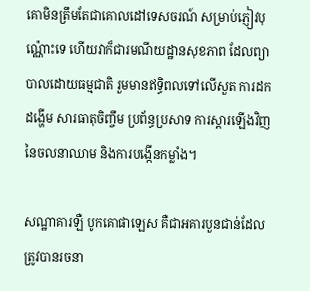គោមិនត្រឹមតែជាគោលដៅទេសចរណ៍ សម្រាប់ភ្ញៀវបុណ្ណ៉ោះទេ ហើយវាក៏ជារមណីយដ្ឋានសុខភាព ដែលព្យាបាលដោយធម្មជាតិ រួមមានឥទ្ធិពលទៅលើសួត ការដកដង្ហើម សារធាតុចិញ្ចឹម ប្រព័ន្ធប្រសាទ ការស្តារឡើងវិញនៃចលនាឈាម និងការបង្កើនកម្លាំង។

សណ្ឋាគារឡឺ បូកគោផាឡេស គឺជាអគារបួនជាន់ដែលត្រូវបានរចនា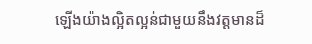ឡើងយ៉ាងល្អិតល្អន់ជាមួយនឹងវត្តមានដ៏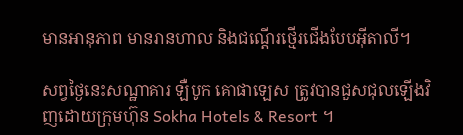មានអានុភាព មានរានហាល និងជណ្តើរថ្មើរជើងបែបអ៊ីតាលី។

សព្វថ្ងៃនេះសណ្ឋាគារ ឡឺបូក គោផាឡេស ត្រូវបានជួសជុលឡើងវិញដោយក្រុមហ៊ុន Sokha Hotels & Resort ។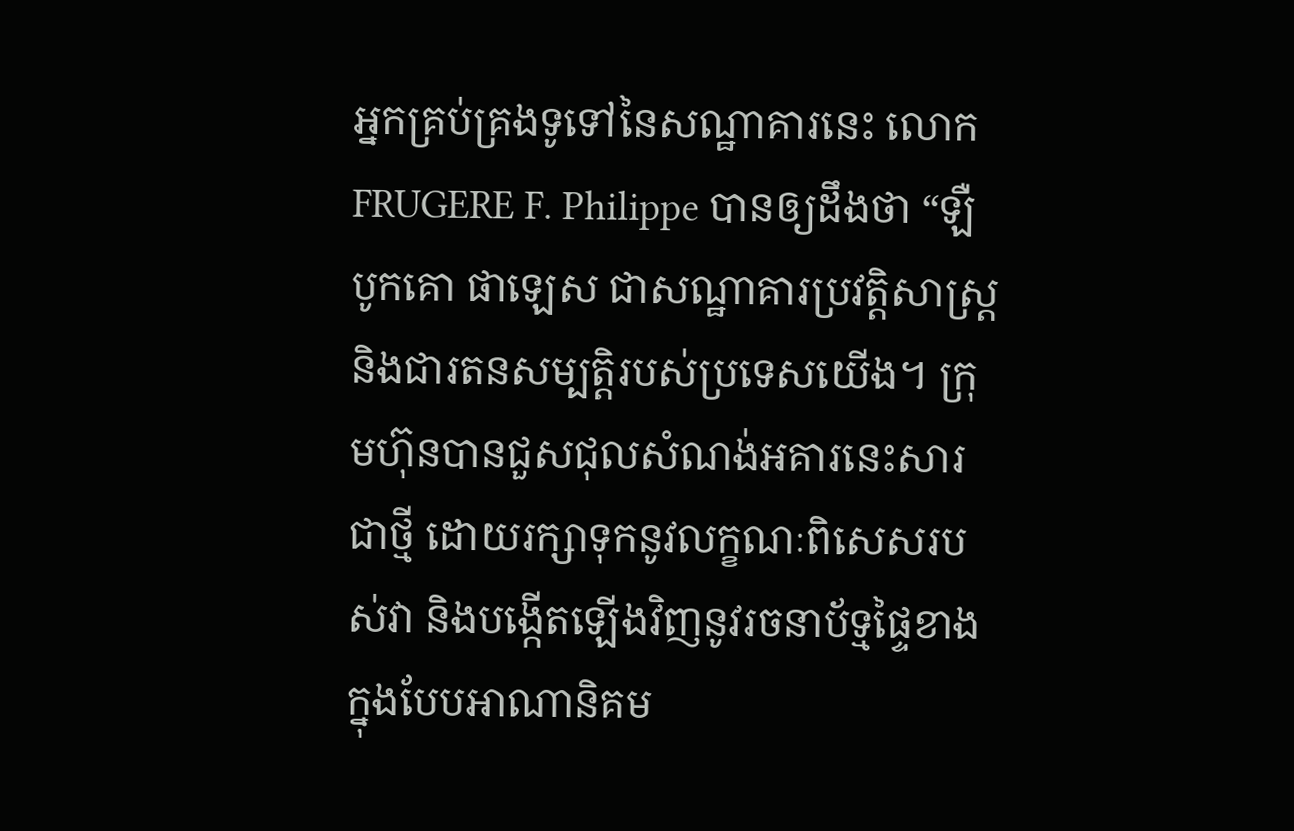អ្នកគ្រប់គ្រងទូទៅនៃសណ្ឋាគារនេះ លោក FRUGERE F. Philippe បានឲ្យដឹងថា “ឡឺ បូកគោ ផាឡេស ជាសណ្ឋាគារប្រវត្ដិសាស្ត្រ និងជារតនសម្បត្ដិរបស់ប្រទេសយើង។ ក្រុមហ៊ុនបានជួសជុលសំណង់អគារនេះសារជាថ្មី ដោយរក្សាទុកនូវលក្ខណៈពិសេសរបស់វា និងបង្កើតឡើងវិញនូវរចនាប័ទ្មផ្ទៃខាងក្នុងបែបអាណានិគម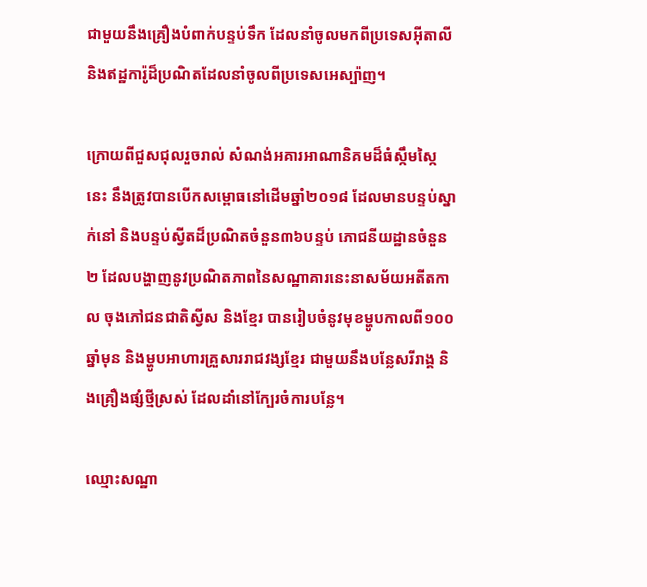ជាមួយនឹងគ្រឿងបំពាក់បន្ទប់ទឹក ដែលនាំចូលមកពីប្រទេសអ៊ីតាលី និងឥដ្ឋការ៉ូដ៏ប្រណិតដែលនាំចូលពីប្រទេសអេស្ប៉ាញ។

ក្រោយពីជួសជុលរួចរាល់ សំណង់អគារអាណានិគមដ៏ធំស្កឹមស្កៃនេះ នឹងត្រូវបានបើកសម្ពោធនៅដើមឆ្នាំ២០១៨ ដែលមានបន្ទប់ស្នាក់នៅ និងបន្ទប់ស្វីតដ៏ប្រណិតចំនួន៣៦បន្ទប់ ភោជនីយដ្ឋានចំនួន២ ដែលបង្ហាញនូវប្រណិតភាពនៃសណ្ឋាគារនេះនាសម័យអតីតកាល ចុងភៅជនជាតិស្វីស និងខ្មែរ បានរៀបចំនូវមុខម្ហូបកាលពី១០០ឆ្នាំមុន និងម្ហូបអាហារគ្រួសាររាជវង្សខ្មែរ ជាមួយនឹងបន្លែសរីរាង្គ និងគ្រឿងផ្សំថ្មីស្រស់ ដែលដាំនៅក្បែរចំការបន្លែ។

ឈ្មោះសណ្ឋា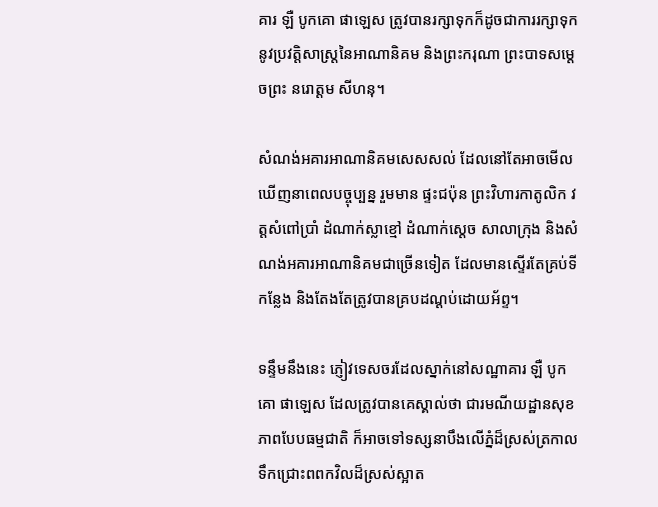គារ ឡឺ បូកគោ ផាឡេស ត្រូវបានរក្សាទុកក៏ដូចជាការរក្សាទុកនូវប្រវត្តិសាស្ត្រនៃអាណានិគម និងព្រះករុណា ព្រះបាទសម្តេចព្រះ នរោត្តម សីហនុ។

សំណង់អគារអាណានិគមសេសសល់ ដែលនៅតែអាចមើលឃើញនាពេលបច្ចុប្បន្ន រួមមាន ផ្ទះជប៉ុន ព្រះវិហារកាតូលិក វត្តសំពៅប្រាំ ដំណាក់ស្លាខ្មៅ ដំណាក់ស្តេច សាលាក្រុង និងសំណង់អគារអាណានិគមជាច្រើនទៀត ដែលមានស្ទើរតែគ្រប់ទីកន្លែង និងតែងតែត្រូវបានគ្របដណ្តប់ដោយអ័ព្ទ។

ទន្ទឹមនឹងនេះ ភ្ញៀវទេសចរដែលស្នាក់នៅសណ្ឋាគារ ឡឺ បូកគោ ផាឡេស ដែលត្រូវបានគេស្គាល់ថា ជារមណីយដ្ឋានសុខភាពបែបធម្មជាតិ ក៏អាចទៅទស្សនាបឹងលើភ្នំដ៏ស្រស់ត្រកាល ទឹកជ្រោះពពកវិលដ៏ស្រស់ស្អាត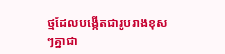ថ្មដែលបង្កើតជារូបរាងខុសៗគ្នាជា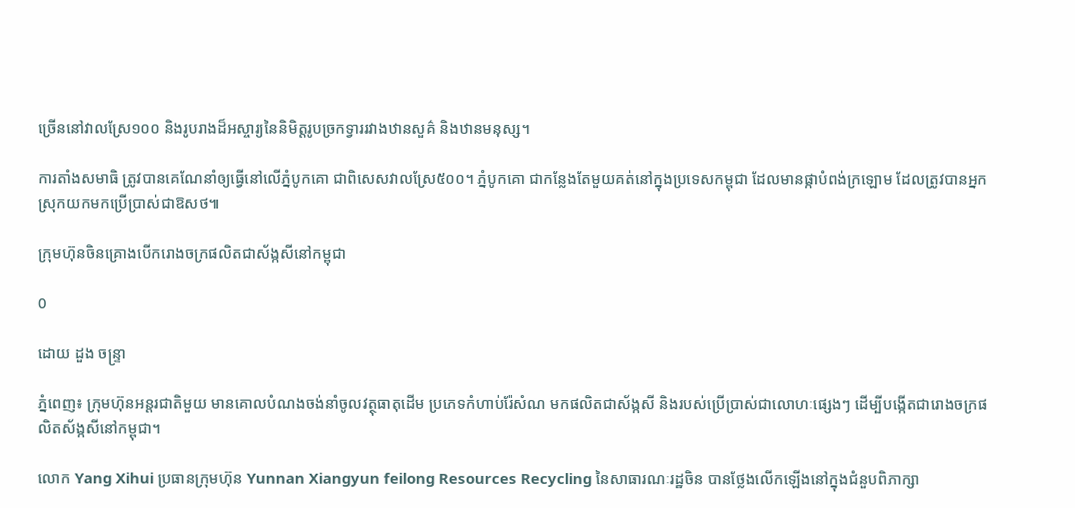ច្រើននៅវាលស្រែ១០០ និងរូបរាងដ៏អស្ចារ្យនៃនិមិត្តរូបច្រកទ្វាររវាងឋានសួគ៌ និងឋានមនុស្ស។

ការតាំងសមាធិ ត្រូវបានគេណែនាំឲ្យធ្វើនៅលើភ្នំបូកគោ ជាពិសេសវាលស្រែ៥០០។ ភ្នំបូកគោ ជាកន្លែងតែមួយគត់នៅក្នុងប្រទេសកម្ពុជា ដែលមានផ្កាបំពង់ក្រឡោម ដែលត្រូវបានអ្នកស្រុកយកមកប្រើប្រាស់ជាឱសថ៕

ក្រុមហ៊ុនចិនគ្រោងបើករោងចក្រផលិតជាស័ង្កសីនៅកម្ពុជា

0

ដោយ ដួង ចន្រ្ទា

ភ្នំពេញ៖ ក្រុមហ៊ុនអន្តរជាតិមួយ មានគោលបំណងចង់នាំចូលវត្ថុធាតុដើម ប្រភេទកំហាប់រ៉ែសំណ មកផលិតជាស័ង្កសី និងរបស់ប្រើប្រាស់ជាលោហៈផ្សេងៗ ដើម្បីបង្កើតជារោងចក្រផលិតស័ង្កសីនៅកម្ពុជា។

លោក Yang Xihui ប្រធានក្រុមហ៊ុន Yunnan Xiangyun feilong Resources Recycling នៃសាធារណៈរដ្ឋចិន បានថ្លែងលើកឡើងនៅក្នុងជំនួបពិភាក្សា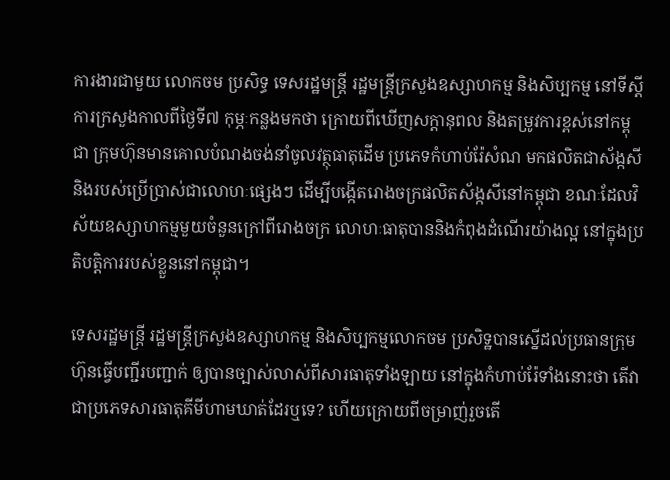ការងារជាមួយ លោកចម ប្រសិទ្ធ ទេសរដ្ឋមន្ត្រី រដ្ឋមន្ត្រីក្រសួងឧស្សាហកម្ម និងសិប្បកម្ម នៅទីស្តីការក្រសួងកាលពីថ្ងៃទី៧ កុម្ភៈកន្លងមកថា ក្រោយពីឃើញសក្តានុពល និងតម្រូវការខ្ពស់នៅកម្ពុជា ក្រុមហ៊ុនមានគោលបំណងចង់នាំចូលវត្ថុធាតុដើម ប្រភេទកំហាប់រ៉ែសំណ មកផលិតជាស័ង្កសី និងរបស់ប្រើប្រាស់ជាលោហៈផ្សេងៗ ដើម្បីបង្កើតរោងចក្រផលិតស័ង្កសីនៅកម្ពុជា ខណៈដែលវិស័យឧស្សាហកម្មមួយចំនួនក្រៅពីរោងចក្រ លោហៈធាតុបាននិងកំពុងដំណើរយ៉ាងល្អ នៅក្នុងប្រតិបត្តិការរបស់ខ្លួននៅកម្ពុជា។

ទេសរដ្ឋមន្ត្រី រដ្ឋមន្ត្រីក្រសួងឧស្សាហកម្ម និងសិប្បកម្មលោកចម ប្រសិទ្ឋបានស្នើដល់ប្រធានក្រុមហ៊ុនធ្វើបញ្ជីរបញ្ជាក់ ឲ្យបានច្បាស់លាស់ពីសារធាតុទាំងឡាយ នៅក្នុងកំហាប់រ៉ែទាំងនោះថា តើវាជាប្រភេទសារធាតុគីមីហាមឃាត់ដែរឬទេ? ហើយក្រោយពីចម្រាញ់រួចតើ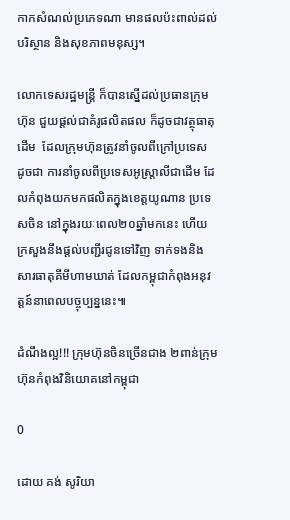កាកសំណល់ប្រភេទណា មានផលប៉ះពាល់ដល់បរិស្ថាន និងសុខភាពមនុស្ស។

លោកទេសរដ្ឋមន្រ្តី ក៏បានស្នើដល់ប្រធានក្រុមហ៊ុន ជួយផ្តល់ជាគំរូផលិតផល ក៏ដូចជាវត្ថុធាតុដើម  ដែលក្រុមហ៊ុនត្រូវនាំចូលពីក្រៅប្រទេស ដូចជា ការនាំចូលពីប្រទេសអូស្ត្រាលីជាដើម ដែលកំពុងយកមកផលិតក្នុងខេត្តយូណាន ប្រទេសចិន នៅក្នុងរយៈពេល២០ឆ្នាំមកនេះ ហើយក្រសួងនឹងផ្តល់បញ្ជីរជូនទៅវិញ ទាក់ទងនិងសារធាតុគីមីហាមឃាត់ ដែលកម្ពុជាកំពុងអនុវត្តន៍នាពេលបច្ចុប្បន្ននេះ៕

ដំណឹងល្អ!!! ក្រុមហ៊ុនចិនច្រើនជាង ២ពាន់ក្រុមហ៊ុនកំពុងវិនិយោគនៅកម្ពុជា

0

ដោយ គង់ សូរិយា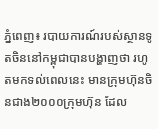ភ្នំពេញ៖ របាយការណ៍របស់ស្ថានទូតចិននៅកម្ពុជាបានបង្ហាញថា រហូតមកទល់ពេលនេះ មានក្រុមហ៊ុនចិនជាង២០០០ក្រុមហ៊ុន ដែល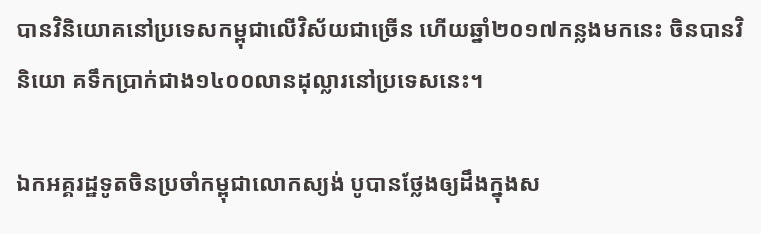បានវិនិយោគនៅប្រទេសកម្ពុជាលើវិស័យជាច្រើន ហើយឆ្នាំ២០១៧កន្លងមកនេះ ចិនបានវិនិយោ គទឹកប្រាក់ជាង១៤០០លានដុល្លារនៅប្រទេសនេះ។

ឯកអគ្គរដ្ឋទូតចិនប្រចាំកម្ពុជាលោកស្យង់ បូបានថ្លែងឲ្យដឹងក្នុងស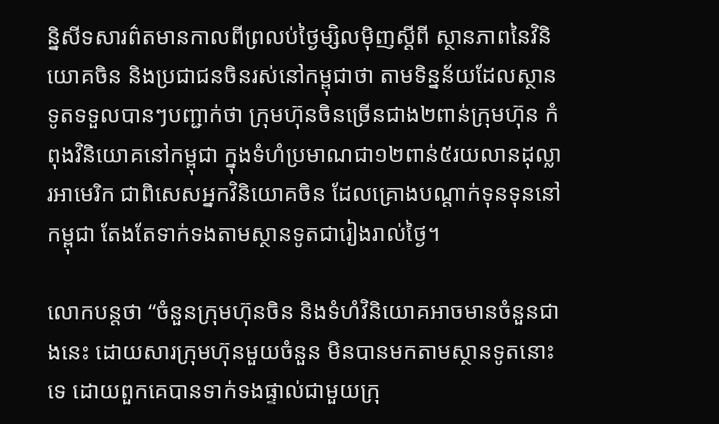ន្និសីទសារព៌តមានកាលពីព្រលប់ថ្ងៃម្សិលម៉ិញស្ដីពី ស្ថានភាពនៃវិនិយោគចិន និងប្រជាជនចិនរស់នៅកម្ពុជាថា តាមទិន្នន័យដែលស្ថានទូតទទួលបានៗបញ្ជាក់ថា ក្រុមហ៊ុនចិនច្រើនជាង២ពាន់ក្រុមហ៊ុន កំពុងវិនិយោគនៅកម្ពុជា ក្នុងទំហំប្រមាណជា១២ពាន់៥រយលានដុល្លារអាមេរិក ជាពិសេសអ្នកវិនិយោគចិន ដែលគ្រោងបណ្ដាក់ទុនទុននៅកម្ពុជា តែងតែទាក់ទងតាមស្ថានទូតជារៀងរាល់ថ្ងៃ។

លោកបន្តថា “ចំនួនក្រុមហ៊ុនចិន និងទំហំវិនិយោគអាចមានចំនួនជាងនេះ ដោយសារក្រុមហ៊ុនមួយចំនួន មិនបានមកតាមស្ថានទូតនោះទេ ដោយពួកគេបានទាក់ទងផ្ទាល់ជាមួយក្រុ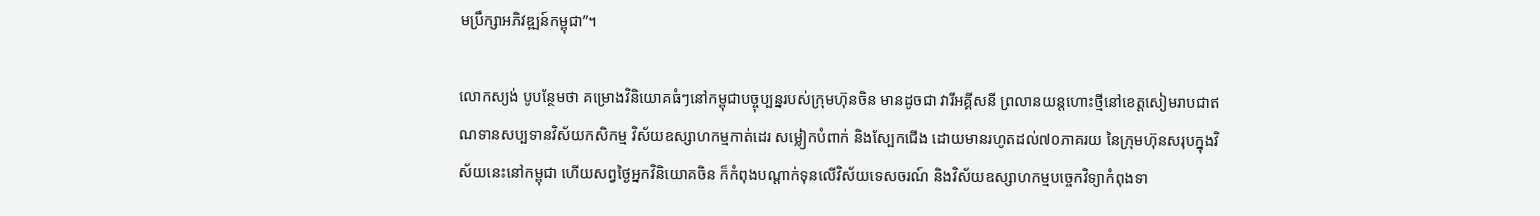មប្រឹក្សាអភិវឌ្ឍន៍កម្ពុជា”។

លោកស្យង់ បូបន្ថែមថា គម្រោងវិនិយោគធំៗនៅកម្ពុជាបច្ចុប្បន្នរបស់ក្រុមហ៊ុនចិន មានដូចជា វារីអគ្គីសនី ព្រលានយន្តហោះថ្មីនៅខេត្តសៀមរាបជាឥណទានសប្បទានវិស័យកសិកម្ម វិស័យឧស្សាហកម្មកាត់ដេរ សម្លៀកបំពាក់ និងស្បែកជើង ដោយមានរហូតដល់៧០ភាគរយ នៃក្រុមហ៊ុនសរុបក្នុងវិស័យនេះនៅកម្ពុជា ហើយសព្វថ្ងៃអ្នកវិនិយោគចិន ក៏កំពុងបណ្ដាក់ទុនលើវិស័យទេសចរណ៍ និងវិស័យឧស្សាហកម្មបច្ចេកវិទ្យាកំពុងទា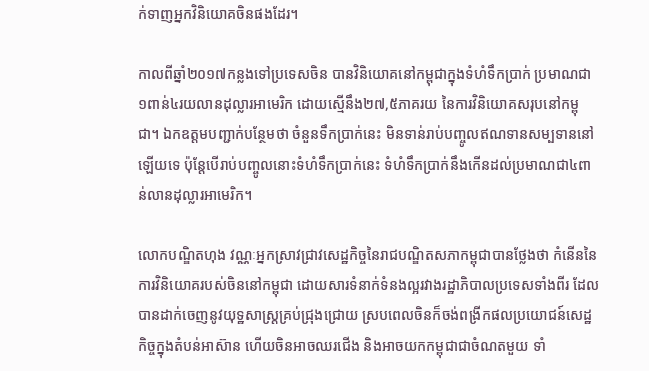ក់ទាញអ្នកវិនិយោគចិនផងដែរ។

កាលពីឆ្នាំ២០១៧កន្លងទៅប្រទេសចិន បានវិនិយោគនៅកម្ពុជាក្នុងទំហំទឹកប្រាក់ ប្រមាណជា១ពាន់៤រយលានដុល្លារអាមេរិក ដោយស្មើនឹង២៧,៥ភាគរយ នៃការវិនិយោគសរុបនៅកម្ពុជា។ ឯកឧត្តមបញ្ជាក់បន្ថែមថា ចំនួនទឹកប្រាក់នេះ មិនទាន់រាប់បញ្ចូលឥណទានសម្បទាននៅឡើយទេ ប៉ុន្តែបើរាប់បញ្ចូលនោះទំហំទឹកប្រាក់នេះ ទំហំទឹកប្រាក់នឹងកើនដល់ប្រមាណជា៤ពាន់លានដុល្លារអាមេរិក។

លោកបណ្ឌិតហុង វណ្ណៈអ្នកស្រាវជ្រាវសេដ្ឋកិច្ចនៃរាជបណ្ឌិតសភាកម្ពុជាបានថ្លែងថា កំនើននៃការវិនិយោគរបស់ចិននៅកម្ពុជា ដោយសារទំនាក់ទំនងល្អរវាងរដ្ឋាភិបាលប្រទេសទាំងពីរ ដែលបានដាក់ចេញនូវយុទ្ឋសាស្រ្តគ្រប់ជ្រុងជ្រោយ ស្របពេលចិនក៏ចង់ពង្រីកផលប្រយោជន៍សេដ្ឋកិច្ចក្នុងតំបន់អាស៊ាន ហើយចិនអាចឈរជើង និងអាចយកកម្ពុជាជាចំណតមួយ ទាំ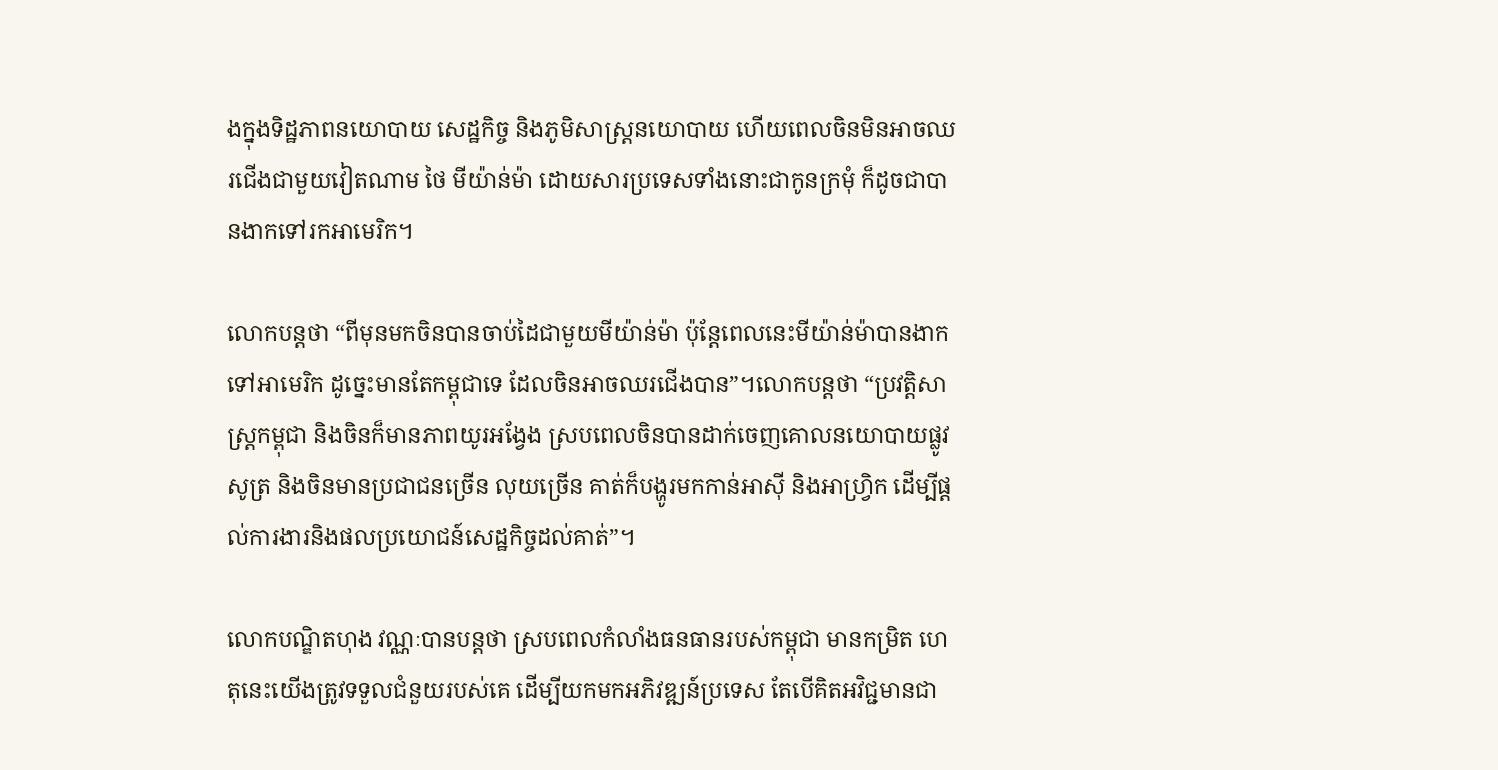ងក្នុងទិដ្ឋភាពនយោបាយ សេដ្ឋកិច្ច និងភូមិសាស្រ្តនយោបាយ ហើយពេលចិនមិនអាចឈរជើងជាមួយវៀតណាម ថៃ មីយ៉ាន់ម៉ា ដោយសារប្រទេសទាំងនោះជាកូនក្រមុំ ក៏ដូចជាបានងាកទៅរកអាមេរិក។

លោកបន្តថា “ពីមុនមកចិនបានចាប់ដៃជាមួយមីយ៉ាន់ម៉ា ប៉ុន្តែពេលនេះមីយ៉ាន់ម៉ាបានងាកទៅអាមេរិក ដូច្នេះមានតែកម្ពុជាទេ ដែលចិនអាចឈរជើងបាន”។លោកបន្តថា “ប្រវត្តិសាស្រ្តកម្ពុជា និងចិនក៏មានភាពយូរអង្វែង ស្របពេលចិនបានដាក់ចេញគោលនយោបាយផ្លូវសូត្រ និងចិនមានប្រជាជនច្រើន លុយច្រើន គាត់ក៏បង្ហូរមកកាន់អាស៊ី និងអាហ្រ្វិក ដើម្បីផ្តល់ការងារនិងផលប្រយោជន៍សេដ្ឋកិច្ចដល់គាត់”។

លោកបណ្ឌិតហុង វណ្ណៈបានបន្តថា ស្របពេលកំលាំងធនធានរបស់កម្ពុជា មានកម្រិត ហេតុនេះយើងត្រូវទទួលជំនួយរបស់គេ ដើម្បីយកមកអភិវឌ្ឍន៍ប្រទេស តែបើគិតអវិជ្ជមានជា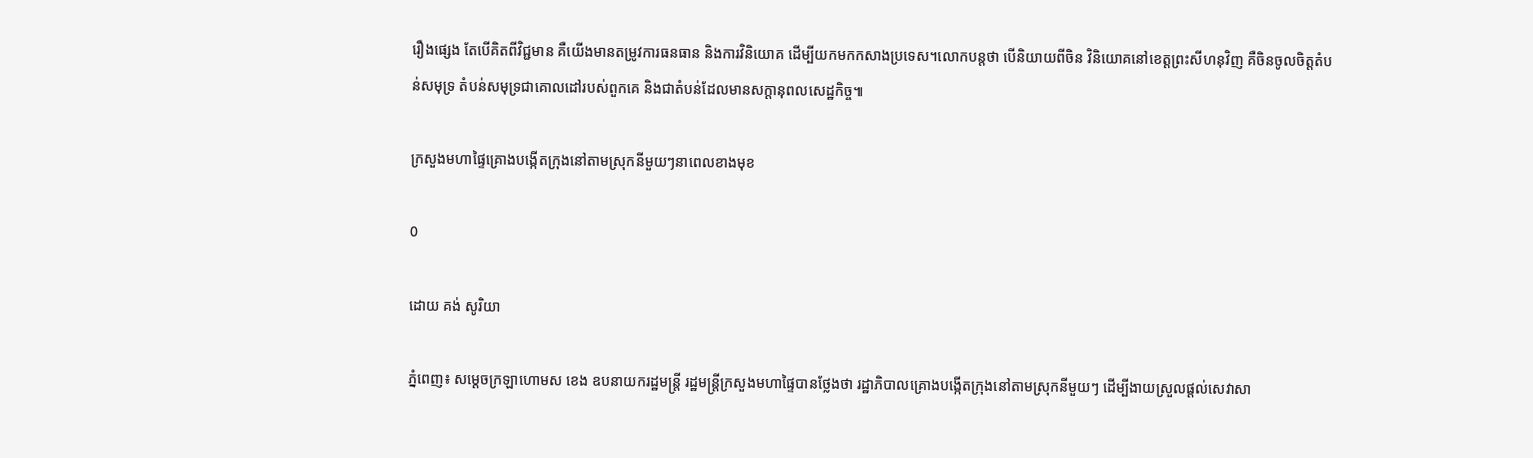រឿងផ្សេង តែបើគិតពីវិជ្ជមាន គឺយើងមានតម្រូវការធនធាន និងការវិនិយោគ ដើម្បីយកមកកសាងប្រទេស។លោកបន្តថា បើនិយាយពីចិន វិនិយោគនៅខេត្តព្រះសីហនុវិញ គឺចិនចូលចិត្តតំបន់សមុទ្រ តំបន់សមុទ្រជាគោលដៅរបស់ពួកគេ និងជាតំបន់ដែលមានសក្តានុពលសេដ្ឋកិច្ច៕

ក្រសួងមហាផ្ទៃគ្រោងបង្កើតក្រុងនៅតាមស្រុកនីមួយៗនាពេលខាងមុខ

0

ដោយ គង់ សូរិយា

ភ្នំពេញ៖ សម្តេចក្រឡាហោមស ខេង ឧបនាយករដ្ឋមន្រ្តី រដ្ឋមន្ត្រីក្រសួងមហាផ្ទៃបានថ្លែងថា រដ្ឋាភិបាលគ្រោងបង្កើតក្រុងនៅតាមស្រុកនីមួយៗ ដើម្បីងាយស្រួលផ្តល់សេវាសា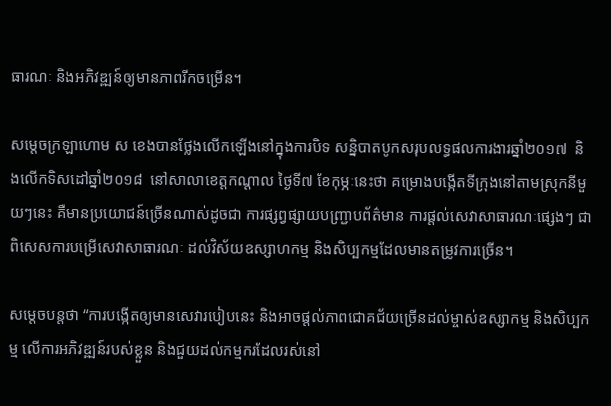ធារណៈ និងអភិវឌ្ឍន៍ឲ្យមានភាពរីកចម្រើន។

សម្តេចក្រឡាហោម ស ខេងបានថ្លែងលើកឡើងនៅក្នុងការបិទ សន្និបាតបូកសរុបលទ្ធផលការងារឆ្នាំ២០១៧  និងលើកទិសដៅឆ្នាំ២០១៨  នៅសាលាខេត្តកណ្តាល ថ្ងៃទី៧ ខែកុម្ភៈនេះថា គម្រោងបង្កើតទីក្រុងនៅតាមស្រុកនីមួយៗនេះ គឺមានប្រយោជន៍ច្រើនណាស់ដូចជា ការផ្សព្វផ្សាយបញ្រ្ជាបព័ត៌មាន ការផ្តល់សេវាសាធារណៈផ្សេងៗ ជាពិសេសការបម្រើសេវាសាធារណៈ ដល់វិស័យឧស្សាហកម្ម និងសិប្បកម្មដែលមានតម្រូវការច្រើន។

សម្តេចបន្តថា “ការបង្កើតឲ្យមានសេវារបៀបនេះ និងអាចផ្តល់ភាពជោគជ័យច្រើនដល់ម្ចាស់ឧស្សាកម្ម និងសិប្បកម្ម លើការអភិវឌ្ឍន៍របស់ខ្លួន និងជួយដល់កម្មករដែលរស់នៅ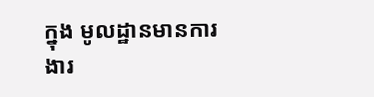ក្នុង មូលដ្ឋានមានការងារ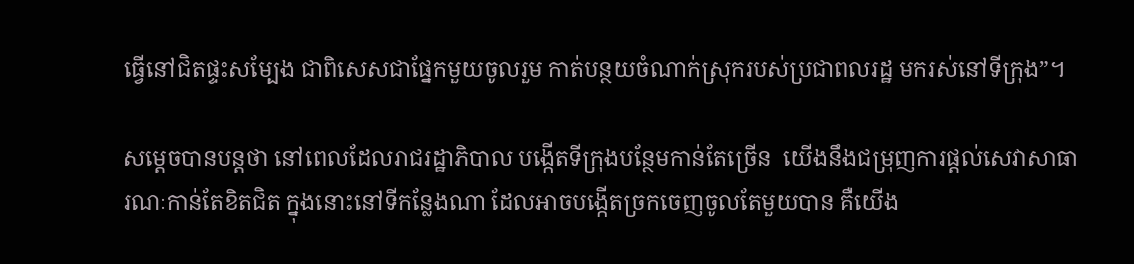ធ្វើនៅជិតផ្ទះសម្បែង ជាពិសេសជាផ្នែកមួយចូលរួម កាត់បន្ថយចំណាក់ស្រុករបស់ប្រជាពលរដ្ឋ មករស់នៅទីក្រុង”។

សម្តេចបានបន្តថា នៅពេលដែលរាជរដ្ឋាភិបាល បង្កើតទីក្រុងបន្ថែមកាន់តែច្រើន  យើងនឹងជម្រុញការផ្តល់សេវាសាធារណៈកាន់តែខិតជិត ក្នុងនោះនៅទីកន្លែងណា ដែលអាចបង្កើតច្រកចេញចូលតែមួយបាន គឺយើង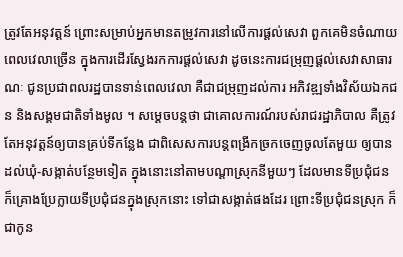ត្រូវតែអនុវត្តន៍ ព្រោះសម្រាប់អ្នកមានតម្រូវការនៅលើការផ្តល់សេវា ពួកគេមិនចំណាយពេលវេលាច្រើន ក្នុងការដើរស្វែងរកការផ្តល់សេវា ដូចនេះការជម្រុញផ្តល់សេវាសាធារណៈ ជូនប្រជាពលរដ្ឋបានទាន់ពេលវេលា គឺជាជម្រុញដល់ការ អភិវឌ្ឍទាំងវិស័យឯកជន និងសង្គមជាតិទាំងមូល ។ សម្តេចបន្តថា ជាគោលការណ៍របស់រាជរដ្ឋាភិបាល គឺត្រូវតែអនុវត្តន៍ឲ្យបានគ្រប់ទីកន្លែង ជាពិសេសការបន្តពង្រីកច្រកចេញចូលតែមួយ ឲ្យបានដល់ឃុំ-សង្កាត់បន្ថែមទៀត ក្នុងនោះនៅតាមបណ្តាស្រុកនីមួយៗ ដែលមានទីប្រជុំជន ក៏គ្រោងប្រែក្លាយទីប្រជុំជនក្នុងស្រុកនោះ ទៅជាសង្កាត់ផងដែរ ព្រោះទីប្រជុំជនស្រុក ក៏ជាកូន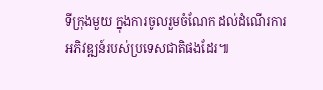ទីក្រុងមួយ ក្នុងការចូលរួមចំណែក ដល់ដំណើរការអភិវឌ្ឍន៍របស់ប្រទេសជាតិផងដែរ៕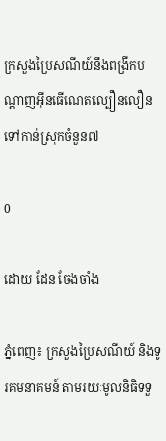ក្រសួងប្រៃសណីយ៍នឹងពង្រីកបណ្តាញអ៊ីនធើណេតល្បឿនលឿនទៅកាន់ស្រុកចំនួន៧

0

ដោយ ដែន ចែងចាំង

ភ្នំពេញ៖ ក្រសួងប្រៃសណីយ៍ និងទូរគមនាគមន៍ តាមរយៈមូលនិធិទទួ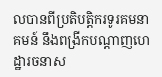លបានពីប្រតិបត្តិករទូរគមនាគមន៍ នឹងពង្រីកបណ្តាញហេដ្ឋារចនាស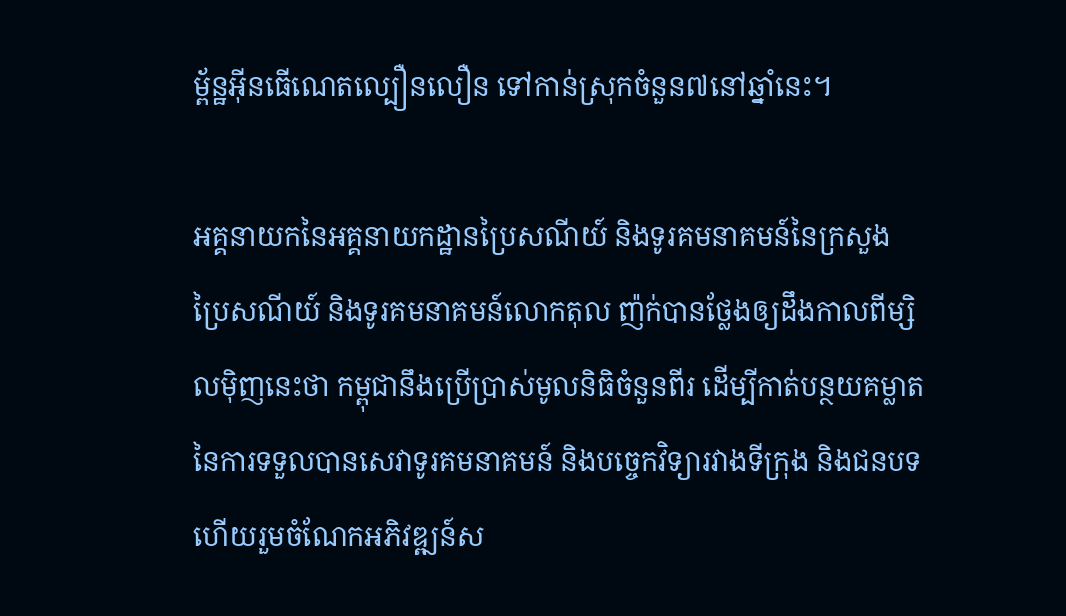ម្ព័ន្ឋអ៊ីនធើណេតល្បឿនលឿន ទៅកាន់ស្រុកចំនួន៧នៅឆ្នាំនេះ។

អគ្គនាយកនៃអគ្គនាយកដ្ឋានប្រៃសណីយ៍ និងទូរគមនាគមន៍នៃក្រសួងប្រៃសណីយ៍ និងទូរគមនាគមន៍លោកតុល ញ៉ក់បានថ្លែងឲ្យដឹងកាលពីម្សិលម៉ិញនេះថា កម្ពុជានឹងប្រើប្រាស់មូលនិធិចំនួនពីរ ដើម្បីកាត់បន្ថយគម្លាតនៃការទទួលបានសេវាទូរគមនាគមន៍ និងបច្ចេកវិទ្យារវាងទីក្រុង និងជនបទ ហើយរួមចំណែកអភិវឌ្ឍន៍ស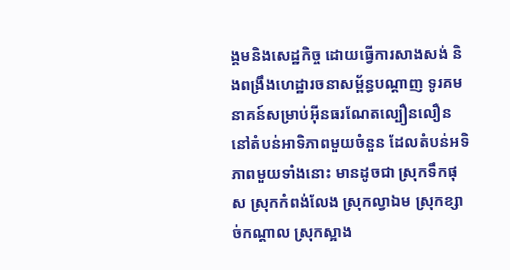ង្គមនិងសេដ្ឋកិច្ច ដោយធ្វើការសាងសង់ និងពង្រឹងហេដ្ឋារចនាសម្ព័ន្ធបណ្ដាញ ទូរគមនាគន៍សម្រាប់អ៊ីនធរណែតល្បឿនលឿន នៅតំបន់អាទិភាពមួយចំនួន ដែលតំបន់អទិភាពមួយទាំងនោះ មានដូចជា ស្រុកទឹកផុស ស្រុកកំពង់លែង ស្រុកល្វាឯម ស្រុកខ្សាច់កណ្ដាល ស្រុកស្អាង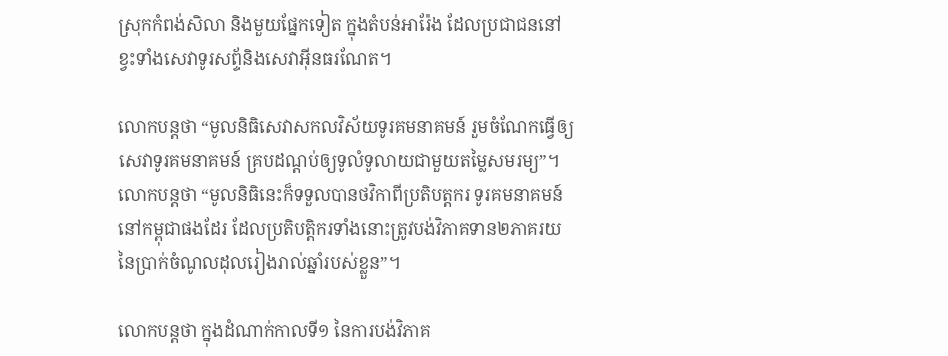ស្រុកកំពង់សិលា និងមួយផ្នែកទៀត ក្នុងតំបន់អារ៉ែង ដែលប្រជាជននៅខ្វះទាំងសេវាទូរសព័្ទនិងសេវាអ៊ីនធរណែត។

លោកបន្តថា “មូលនិធិសេវាសកលវិស័យទូរគមនាគមន៍ រួមចំណែកធ្វើឲ្យសេវាទូរគមនាគមន៍ គ្របដណ្ដប់ឲ្យទូលំទូលាយជាមួយតម្លៃសមរម្យ”។លោកបន្តថា “មូលនិធិនេះក៏ទទួលបានថវិកាពីប្រតិបត្តករ ទូរគមនាគមន៍នៅកម្ពុជាផងដែរ ដែលប្រតិបត្តិករទាំងនោះត្រូវបង់វិភាគទាន២ភាគរយ នៃប្រាក់ចំណូលដុលរៀងរាល់ឆ្នាំរបស់ខ្លួន”។

លោកបន្តថា ក្នុងដំណាក់កាលទី១ នៃការបង់វិភាគ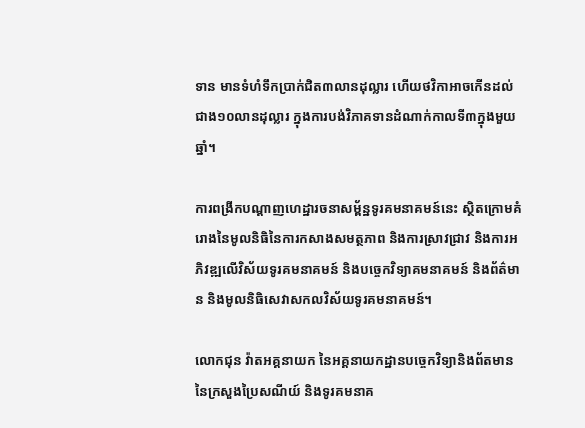ទាន មានទំហំទឹកប្រាក់ជិត៣លានដុល្លារ ហើយថវិកាអាចកើនដល់ជាង១០លានដុល្លារ ក្នុងការបង់វិភាគទានដំណាក់កាលទី៣ក្នុងមួយឆ្នាំ។

ការពង្រីកបណ្តាញហេដ្ឋារចនាសម្ព័ន្ឋទូរគមនាគមន៍នេះ ស្ថិតក្រោមគំរោងនៃមូលនិធិនៃការកសាងសមត្ថភាព និងការស្រាវជ្រាវ និងការអភិវឌ្ឍលើវិស័យទូរគមនាគមន៍ និងបច្ចេកវិទ្យាគមនាគមន៍ និងព័ត៌មាន និងមូលនិធិសេវាសកលវិស័យទូរគមនាគមន៍។

លោកជុន វ៉ាតអគ្គនាយក នៃអគ្គនាយកដ្ឋានបច្ចេកវិទ្យានិងព័តមាននៃក្រសួងប្រៃសណីយ៍ និងទូរគមនាគ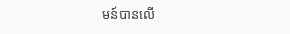មន៍បានលើ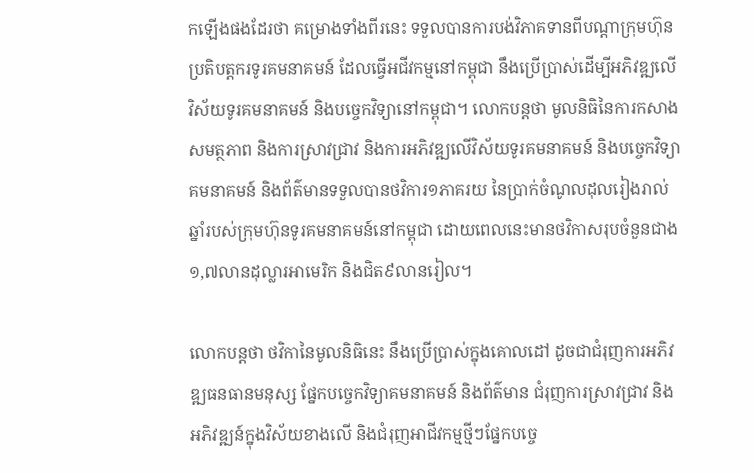កឡើងផងដែរថា គម្រោងទាំងពីរនេះ ទទួលបានការបង់វិភាគទានពីបណ្ដាក្រុមហ៊ុន ប្រតិបត្តករទូរគមនាគមន៍ ដែលធ្វើអជីវកម្មនៅកម្ពុជា នឹងប្រើប្រាស់ដើម្បីអភិវឌ្ឍលើវិស័យទូរគមនាគមន៍ និងបច្ចេកវិទ្យានៅកម្ពុជា។ លោកបន្តថា មូលនិធិនៃការកសាងសមត្ថភាព និងការស្រាវជ្រាវ និងការអភិវឌ្ឍលើវិស័យទូរគមនាគមន៍ និងបច្ចេកវិទ្យាគមនាគមន៍ និងព័ត៌មានទទួលបានថវិការ១ភាគរយ នៃប្រាក់ចំណូលដុលរៀងរាល់ឆ្នាំរបស់ក្រុមហ៊ុនទូរគមនាគមន៍នៅកម្ពុជា ដោយពេលនេះមានថវិកាសរុបចំនួនជាង១,៧លានដុល្លារអាមេរិក និងជិត៩លានរៀល។

លោកបន្តថា ថវិកានៃមូលនិធិនេះ នឹងប្រើប្រាស់ក្នុងគោលដៅ ដូចជាជំរុញការអភិវឌ្ឍធនធានមនុស្ស ផ្នែកបច្ចេកវិទ្យាគមនាគមន៍ និងព័ត៌មាន ជំរុញការស្រាវជ្រាវ និងអភិវឌ្ឍន៍ក្នុងវិស័យខាងលើ និងជំរុញអាជីវកម្មថ្មីៗផ្នែកបច្ចេ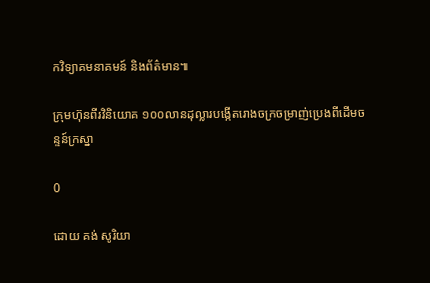កវិទ្យាគមនាគមន៍ និងព័ត៌មាន៕

ក្រុមហ៊ុនពីរវិនិយោគ ១០០លានដុល្លារបង្កើតរោងចក្រចម្រាញ់ប្រេងពីដើមចន្ទន៍ក្រស្នា

0

ដោយ គង់ សូរិយា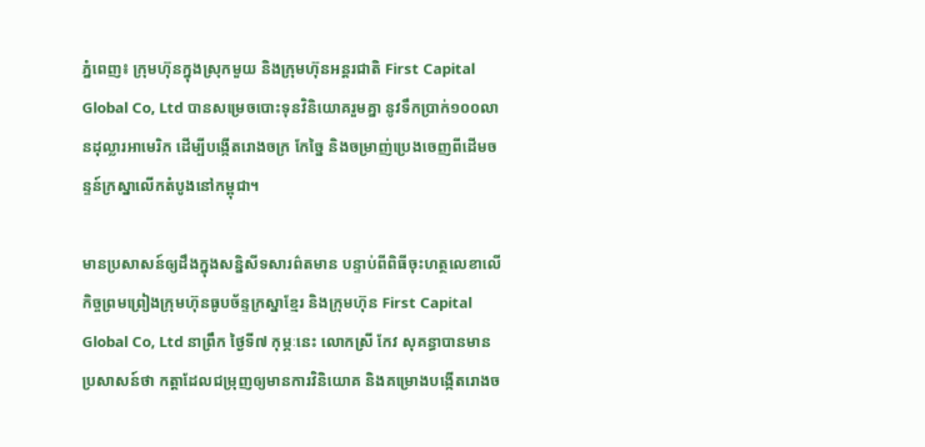ភ្នំពេញ៖ ក្រុមហ៊ុនក្នុងស្រុកមួយ និងក្រុមហ៊ុនអន្តរជាតិ First Capital Global Co, Ltd បានសម្រេចបោះទុនវិនិយោគរួមគ្នា នូវទឹកប្រាក់១០០លានដុល្លារអាមេរិក ដើម្បីបង្កើតរោងចក្រ កែច្នៃ និងចម្រាញ់ប្រេងចេញពីដើមចន្ទន៍ក្រស្នាលើកតំបូងនៅកម្ពុជា។

មានប្រសាសន៍ឲ្យដឹងក្នុងសន្និសីទសារព៌តមាន បន្ទាប់ពីពិធីចុះហត្ថលេខាលើកិច្ចព្រមព្រៀងក្រុមហ៊ុនធូបច័ន្ទក្រស្នាខ្មែរ និងក្រុមហ៊ុន First Capital Global Co, Ltd នាព្រឹក ថ្ងៃទី៧ កុម្ភៈនេះ លោកស្រី កែវ សុគន្ធាបានមានប្រសាសន៍ថា កត្តាដែលជម្រុញឲ្យមានការវិនិយោគ និងគម្រោងបង្កើតរោងច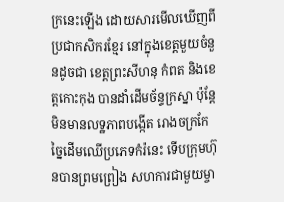ក្រនេះឡើង ដោយសារមើលឃើញពីប្រជាកសិករខ្មែរ នៅក្នុងខេត្តមួយចំនួនដូចជា ខេត្តព្រះសីហនុ កំពត និងខេត្តកោះកុង បានដាំដើមច័ន្ទក្រស្នា ប៉ុន្តែមិនមានលទ្ឋភាពបង្កើត រោងចក្រកែច្នៃដើមឈើប្រភេទកំរ៉នេះ ទើបក្រុមហ៊ុនបានព្រមព្រៀង សហការជាមួយម្ចា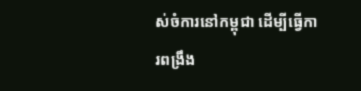ស់ចំការនៅកម្ពុជា ដើម្បីធ្វើការពង្រឹង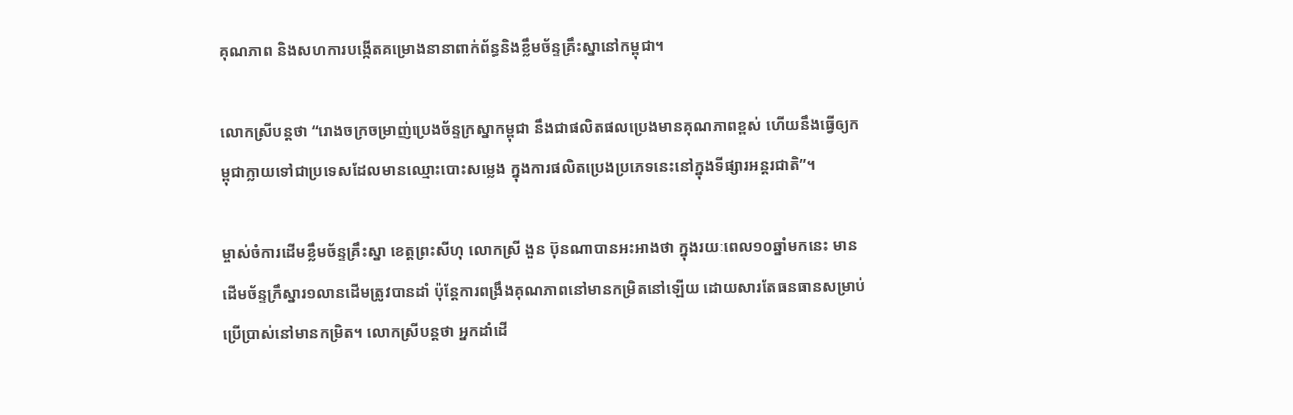គុណភាព និងសហការបង្កើតគម្រោងនានាពាក់ព័ន្ធនិងខ្លឹមច័ន្ទគ្រឹះស្នានៅកម្ពុជា។

លោកស្រីបន្តថា “រោងចក្រចម្រាញ់ប្រេងច័ន្ទក្រស្នាកម្ពុជា នឹងជាផលិតផលប្រេងមានគុណភាពខ្ពស់ ហើយនឹងធ្វើឲ្យកម្ពុជាក្លាយទៅជាប្រទេសដែលមានឈ្មោះបោះសម្លេង ក្នុងការផលិតប្រេងប្រភេទនេះនៅក្នុងទីផ្សារអន្តរជាតិ”។

ម្ចាស់ចំការដើមខ្លឹមច័ន្ទគ្រឹះស្នា ខេត្តព្រះសីហុ លោកស្រី ងួន ប៊ុនណាបានអះអាងថា ក្នុងរយៈពេល១០ឆ្នាំមកនេះ មានដើមច័ន្ទក្រឹស្នារ១លានដើមត្រូវបានដាំ ប៉ុន្តែការពង្រឹងគុណភាពនៅមានកម្រិតនៅឡើយ ដោយសារតែធនធានសម្រាប់ប្រើប្រាស់នៅមានកម្រិត។ លោកស្រីបន្តថា អ្នកដាំដើ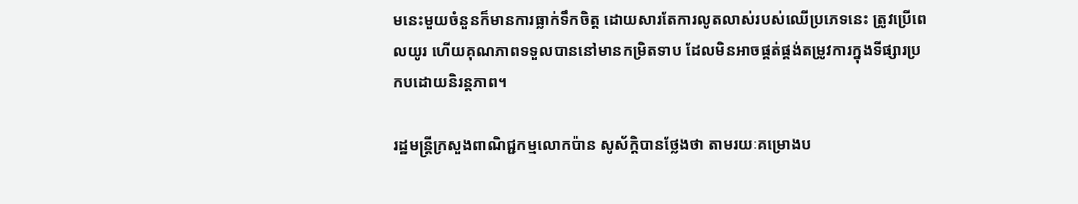មនេះមួយចំនួនក៏មានការធ្លាក់ទឹកចិត្ត ដោយសារតែការលូតលាស់របស់ឈើប្រភេទនេះ ត្រូវប្រើពេលយូរ ហើយគុណភាពទទួលបាននៅមានកម្រិតទាប ដែលមិនអាចផ្គត់ផ្គង់តម្រូវការក្នុងទីផ្សារប្រកបដោយនិរន្តភាព។

រដ្ឋមន្រ្តីក្រសួងពាណិជ្ជកម្មលោកប៉ាន សូស័ក្តិបានថ្លែងថា តាមរយៈគម្រោងប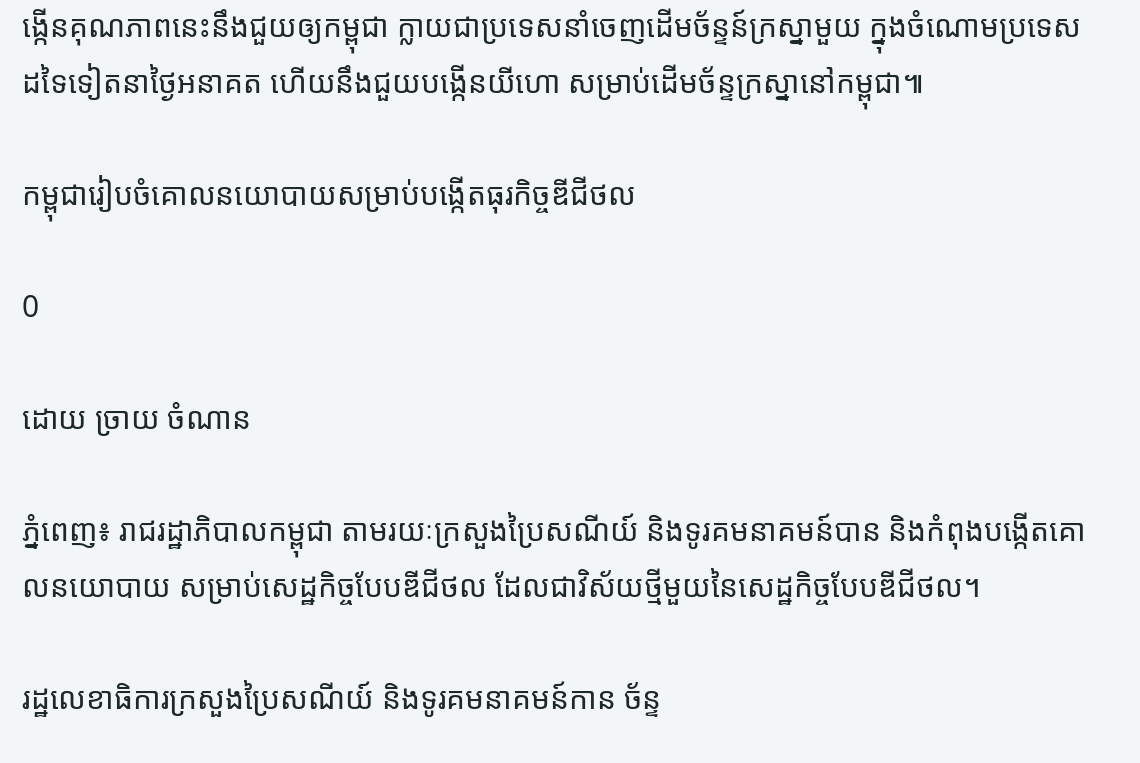ង្កើនគុណភាពនេះនឹងជួយឲ្យកម្ពុជា ក្លាយជាប្រទេសនាំចេញដើមច័ន្ទន៍ក្រស្នាមួយ ក្នុងចំណោមប្រទេសដទៃទៀតនាថ្ងៃអនាគត ហើយនឹងជួយបង្កើនយីហោ សម្រាប់ដើមច័ន្ទក្រស្នានៅកម្ពុជា៕

កម្ពុជារៀបចំគោលនយោបាយសម្រាប់បង្កើតធុរកិច្ចឌីជីថល

0

ដោយ ច្រាយ ចំណាន

ភ្នំពេញ៖ រាជរដ្ឋាភិបាលកម្ពុជា តាមរយៈក្រសួងប្រៃសណីយ៍ និងទូរគមនាគមន៍បាន និងកំពុងបង្កើតគោលនយោបាយ សម្រាប់សេដ្ឋកិច្ចបែបឌីជីថល ដែលជាវិស័យថ្មីមួយនៃសេដ្ឋកិច្ចបែបឌីជីថល។

រដ្ឋលេខាធិការក្រសួងប្រៃសណីយ៍ និងទូរគមនាគមន៍កាន ច័ន្ទ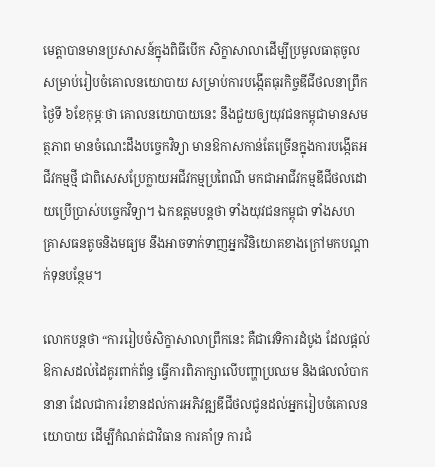មេត្តាបានមានប្រសាសន៍ក្នុងពិធីបើក សិក្ខាសាលាដើម្បីប្រមូលធាតុចូលសម្រាប់រៀបចំគោលនយោបាយ សម្រាប់ការបង្កើតធុរកិច្ចឌីជីថលនាព្រឹកថ្ងៃទី ៦ខែកុម្ភៈថា គោលនយោបាយនេះ នឹងជួយឲ្យយុវជនកម្ពុជាមានសមត្ថភាព មានចំណេះដឹងបច្ចេកវិទ្យា មានឱកាសកាន់តែច្រើនក្នុងការបង្កើតអជីវកម្មថ្មី ជាពិសេសប្រែក្លាយអជីវកម្មប្រពៃណី មកជាអាជីវកម្មឌីជីថលដោយប្រើប្រាស់បច្ចេកវិទ្យា។ ឯកឧត្តមបន្តថា ទាំងយុវជនកម្ពុជា ទាំងសហគ្រាសធនតូចនិងមធ្យម នឹងអាចទាក់ទាញអ្នកវិនិយោគខាងក្រៅមកបណ្ដាក់ទុនបន្ថែម។

លោកបន្តថា “ការរៀបចំសិក្ខាសាលាព្រឹកនេះ គឺជាវេទិការដំបូង ដែលផ្ដល់ឱកាសដល់ដៃគូរពាក់ព័ន្ធ ធ្វើការពិភាក្សាលើបញ្ហាប្រឈម និងផលលំបាកនានា ដែលជាការរំខានដល់ការអភិវឌ្ឍឌីជីថលជូនដល់អ្នករៀបចំគោលនយោបាយ ដើម្បីកំណត់ជាវិធាន ការគាំទ្រ ការជំ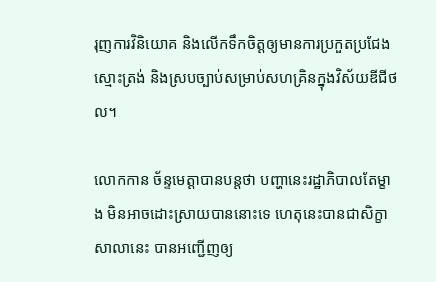រុញការវិនិយោគ និងលើកទឹកចិត្តឲ្យមានការប្រកួតប្រជែងស្មោះត្រង់ និងស្របច្បាប់សម្រាប់សហគ្រិនក្នុងវិស័យឌីជីថល។

លោកកាន ច័ន្ទមេត្តាបានបន្តថា បញ្ហានេះរដ្ឋាភិបាលតែម្ខាង មិនអាចដោះស្រាយបាននោះទេ ហេតុនេះបានជាសិក្ខាសាលានេះ បានអញ្ជើញឲ្យ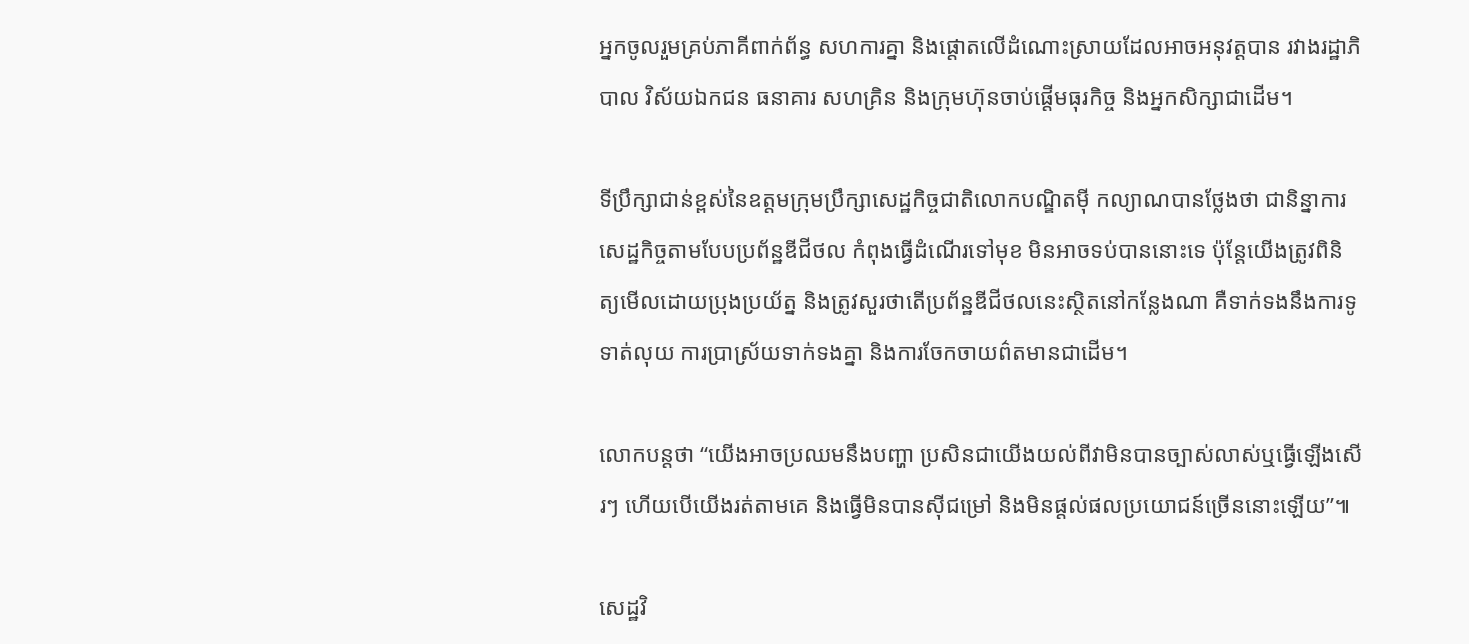អ្នកចូលរួមគ្រប់ភាគីពាក់ព័ន្ធ សហការគ្នា និងផ្តោតលើដំណោះស្រាយដែលអាចអនុវត្តបាន រវាងរដ្ឋាភិបាល វិស័យឯកជន ធនាគារ សហគ្រិន និងក្រុមហ៊ុនចាប់ផ្ដើមធុរកិច្ច និងអ្នកសិក្សាជាដើម។

ទីប្រឹក្សាជាន់ខ្ពស់នៃឧត្តមក្រុមប្រឹក្សាសេដ្ឋកិច្ចជាតិលោកបណ្ឌិតម៉ី កល្យាណបានថ្លែងថា ជានិន្នាការ សេដ្ឋកិច្ចតាមបែបប្រព័ន្ឋឌីជីថល កំពុងធ្វើដំណើរទៅមុខ មិនអាចទប់បាននោះទេ ប៉ុន្តែយើងត្រូវពិនិត្យមើលដោយប្រុងប្រយ័ត្ន និងត្រូវសួរថាតើប្រព័ន្ឋឌីជីថលនេះស្ថិតនៅកន្លែងណា គឺទាក់ទងនឹងការទូទាត់លុយ ការប្រាស្រ័យទាក់ទងគ្នា និងការចែកចាយព៌តមានជាដើម។

លោកបន្តថា “យើងអាចប្រឈមនឹងបញ្ហា ប្រសិនជាយើងយល់ពីវាមិនបានច្បាស់លាស់ឬធ្វើឡើងសើរៗ ហើយបើយើងរត់តាមគេ និងធ្វើមិនបានស៊ីជម្រៅ និងមិនផ្តល់ផលប្រយោជន៍ច្រើននោះឡើយ”៕

សេដ្ឋវិ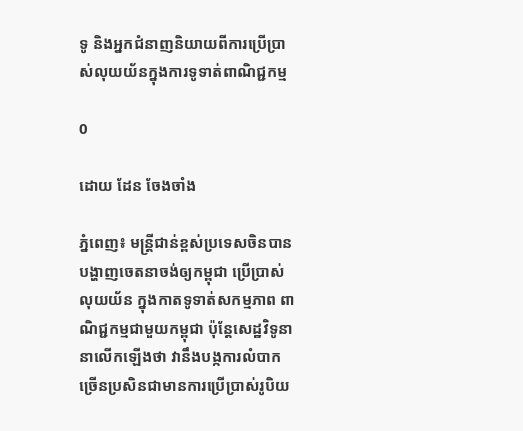ទូ និងអ្នកជំនាញនិយាយពីការប្រើប្រាស់លុយយ័នក្នុងការទូទាត់ពាណិជ្ជកម្ម

0

ដោយ ដែន ចែងចាំង

ភ្នំពេញ៖ មន្រ្តីជាន់ខ្ពស់ប្រទេសចិនបានបង្ហាញចេតនាចង់ឲ្យកម្ពុជា ប្រើប្រាស់លុយយ័ន ក្នុងកាតទូទាត់សកម្មភាព ពាណិជ្ជកម្មជាមួយកម្ពុជា ប៉ុន្តែសេដ្ឋវិទូនានាលើកឡើងថា វានឹងបង្កការលំបាកច្រើនប្រសិនជាមានការប្រើប្រាស់រូបិយ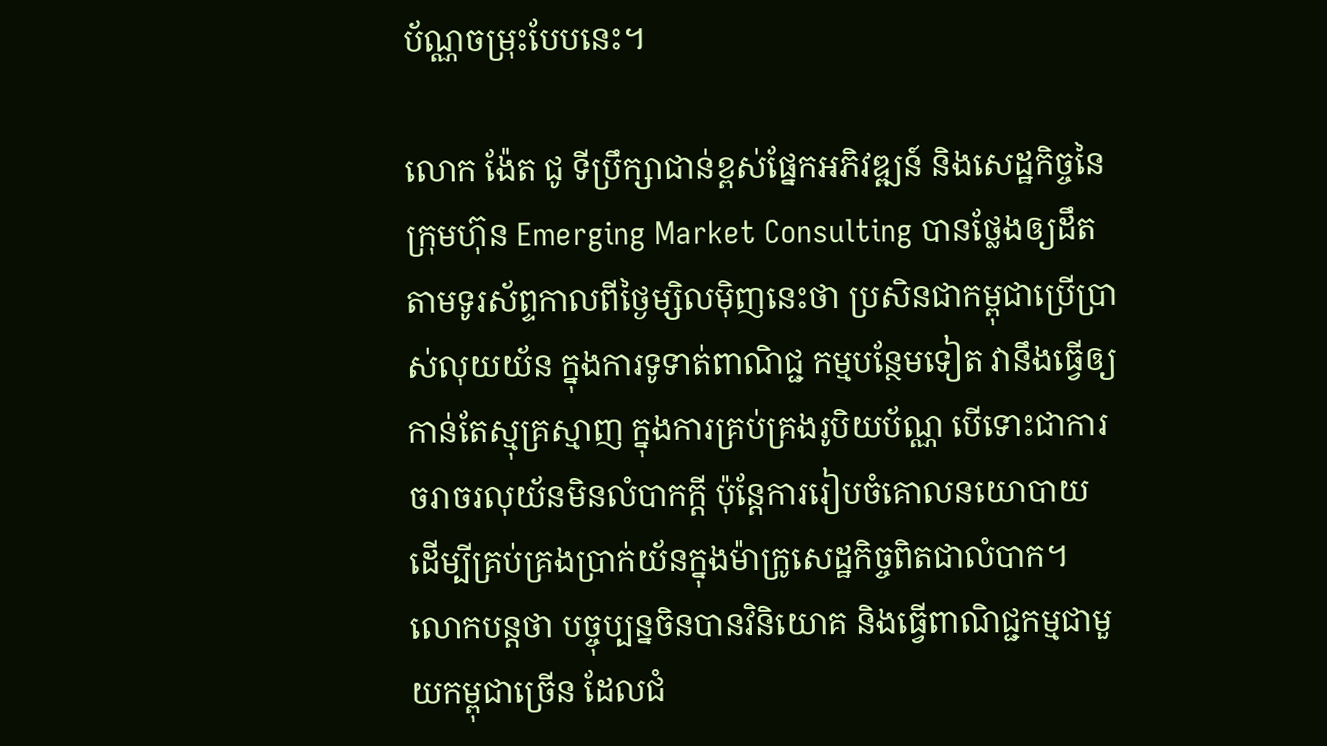ប័ណ្ណចម្រុះបែបនេះ។

លោក ង៉ែត ជូ ទីប្រឹក្សាជាន់ខ្ពស់ផ្នែកអភិវឌ្ឍន៍ និងសេដ្ឋកិច្ចនៃក្រុមហ៊ុន Emerging Market Consulting បានថ្លែងឲ្យដឹតតាមទូរស័ព្ទកាលពីថ្ងៃម្សិលម៉ិញនេះថា ប្រសិនជាកម្ពុជាប្រើប្រាស់លុយយ័ន ក្នុងការទូទាត់ពាណិជ្ជ កម្មបន្ថែមទៀត វានឹងធ្វើឲ្យកាន់តែស្មុគ្រស្មាញ ក្នុងការគ្រប់គ្រងរូបិយប័ណ្ណ បើទោះជាការចរាចរលុយ័នមិនលំបាកក្តី ប៉ុន្តែការរៀបចំគោលនយោបាយ ដើម្បីគ្រប់គ្រងប្រាក់យ័នក្នុងម៉ាក្រូសេដ្ឋកិច្ចពិតជាលំបាក។ លោកបន្តថា បច្ចុប្បន្នចិនបានវិនិយោគ និងធ្វើពាណិជ្ជកម្មជាមួយកម្ពុជាច្រើន ដែលជំ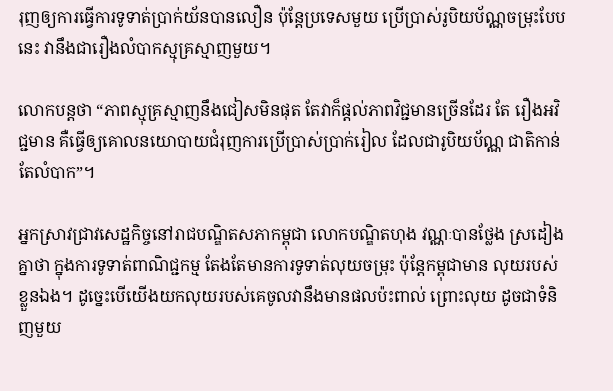រុញឲ្យការធ្វើការទូទាត់ប្រាក់យ័នបានលឿន ប៉ុន្តែប្រទេសមួយ ប្រើប្រាស់រូបិយប័ណ្ណចម្រុះបែបនេះ វានឹងជារឿងលំបាកស្មុគ្រស្មាញមួយ។

លោកបន្តថា “ភាពស្មុគ្រស្មាញនឹងជៀសមិនផុត តែវាក៏ផ្តល់ភាពវិជ្ជមានច្រើនដែរ តែ រឿងអវិជ្ជមាន គឺធ្វើឲ្យគោលនយោបាយជំរុញការប្រើប្រាស់ប្រាក់រៀល ដែលជារូបិយប័ណ្ណ ជាតិកាន់តែលំបាក”។

អ្នកស្រាវជ្រាវសេដ្ឋកិច្ចនៅរាជបណ្ឌិតសភាកម្ពុជា លោកបណ្ឌិតហុង វណ្ណៈបានថ្លែង ស្រដៀងគ្នាថា ក្នុងការទូទាត់ពាណិជ្ជកម្ម តែងតែមានការទូទាត់លុយចម្រុះ ប៉ុន្តែកម្ពុជាមាន លុយរបស់ខ្លួនឯង។ ដូច្នេះបើយើងយកលុយរបស់គេចូលវានឹងមានផលប៉ះពាល់ ព្រោះលុយ ដូចជាទំនិញមួយ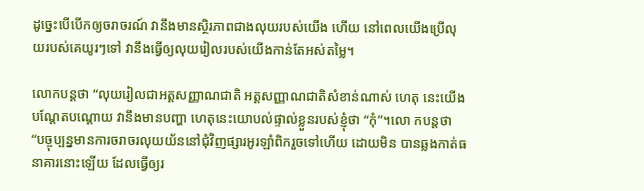ដូច្នេះបើបើកឲ្យចរាចរណ៍ វានឹងមានស្ថិរភាពជាងលុយរបស់យើង ហើយ នៅពេលយើងប្រើលុយរបស់គេយូរៗទៅ វានឹងធ្វើឲ្យលុយរៀលរបស់យើងកាន់តែអស់តម្លៃ។

លោកបន្តថា “លុយរៀលជាអត្តសញ្ញាណជាតិ អត្តសញ្ញាណជាតិសំខាន់ណាស់ ហេតុ នេះយើងបណ្តែតបណ្តោយ វានឹងមានបញ្ហា ហេតុនេះយោបល់ផ្ទាល់ខ្លួនរបស់ខ្ញុំថា “កុំ”។លោ កបន្តថា “បច្ចុប្បន្នមានការចរាចរលុយយ័ននៅជុំវិញផ្សារអូរឡាំពិករួចទៅហើយ ដោយមិន បានឆ្លងកាត់ធនាគារនោះឡើយ ដែលធ្វើឲ្យរ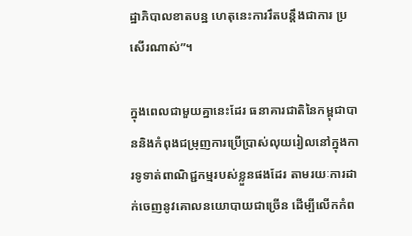ដ្ឋាភិបាលខាតបន្ឋ ហេតុនេះការរឹតបន្តឹងជាការ ប្រសើរណាស់”។

ក្នុងពេលជាមួយគ្នានេះដែរ ធនាគារជាតិនៃកម្ពុជាបាននិងកំពុងជម្រុញការប្រើប្រាស់លុយរៀលនៅក្នុងការទូទាត់ពាណិជ្ជកម្មរបស់ខ្លួនផងដែរ តាមរយៈការដាក់ចេញនូវគោលនយោបាយជាច្រើន ដើម្បីលើកកំព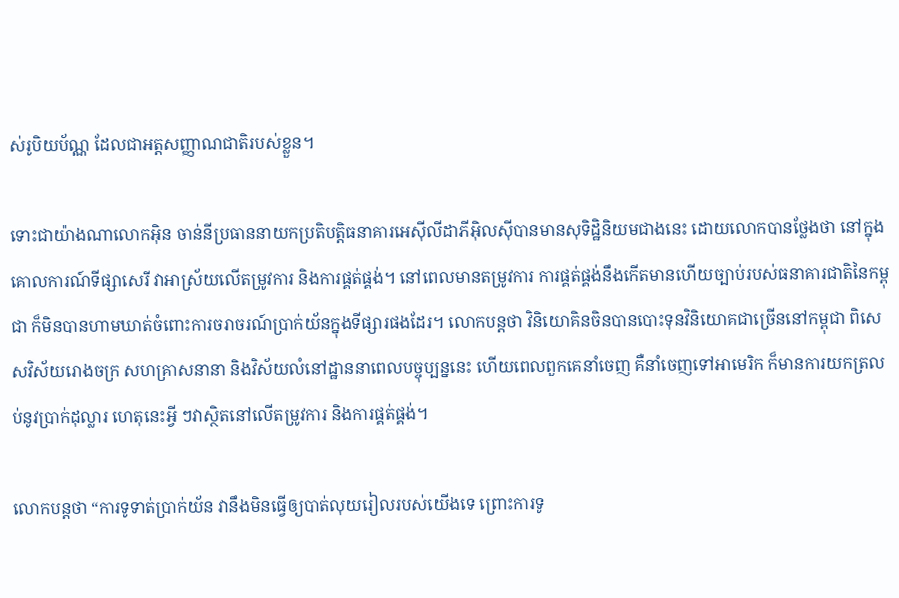ស់រូបិយប័ណ្ណ ដែលជាអត្តសញ្ញាណជាតិរបស់ខ្លួន។

ទោះជាយ៉ាងណាលោកអ៊ិន ចាន់នីប្រធាននាយកប្រតិបត្តិធនាគារអេស៊ីលីដាភីអ៊ិលស៊ីបានមានសុទិដ្ឋិនិយមជាងនេះ ដោយលោកបានថ្លែងថា នៅក្នុងគោលការណ៍ទីផ្សាសេរី វាអាស្រ័យលើតម្រូវការ និងការផ្គត់ផ្គង់។ នៅពេលមានតម្រូវការ ការផ្គត់ផ្គង់នឹងកើតមានហើយច្បាប់របស់ធនាគារជាតិនៃកម្ពុជា ក៏មិនបានហាមឃាត់ចំពោះការចរាចរណ៍ប្រាក់យ័នក្នុងទីផ្សារផងដែរ។ លោកបន្តថា វិនិយោគិនចិនបានបោះទុនវិនិយោគជាច្រើននៅកម្ពុជា ពិសេសវិស័យរោងចក្រ សហគ្រាសនានា និងវិស័យលំនៅដ្ឋាននាពេលបច្ចុប្បន្ននេះ ហើយពេលពួកគេនាំចេញ គឺនាំចេញទៅអាមេរិក ក៏មានការយកត្រលប់នូវប្រាក់ដុល្លារ ហេតុនេះអ្វី ៗវាស្ថិតនៅលើតម្រូវការ និងការផ្គត់ផ្គង់។

លោកបន្តថា “ការទូទាត់ប្រាក់យ័ន វានឹងមិនធ្វើឲ្យបាត់លុយរៀលរបស់យើងទេ ព្រោះការទូ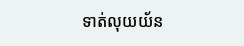ទាត់លុយយ័ន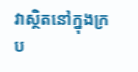វាស្ថិតនៅក្នុងក្រប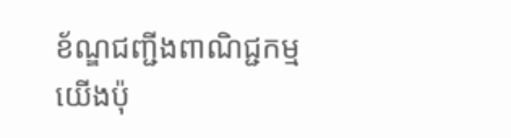ខ័ណ្ឌជញ្ជីងពាណិជ្ជកម្មយើងប៉ុ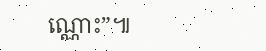ណ្ណោះ”៕